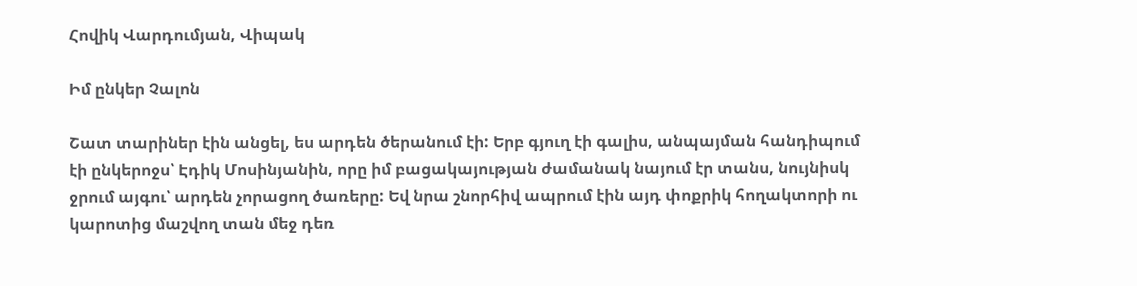Հովիկ Վարդումյան, Վիպակ

Իմ ընկեր Չալոն

Շատ տարիներ էին անցել, ես արդեն ծերանում էի: Երբ գյուղ էի գալիս, անպայման հանդիպում էի ընկերոջս՝ Էդիկ Մոսինյանին, որը իմ բացակայության ժամանակ նայում էր տանս, նույնիսկ ջրում այգու՝ արդեն չորացող ծառերը: Եվ նրա շնորհիվ ապրում էին այդ փոքրիկ հողակտորի ու կարոտից մաշվող տան մեջ դեռ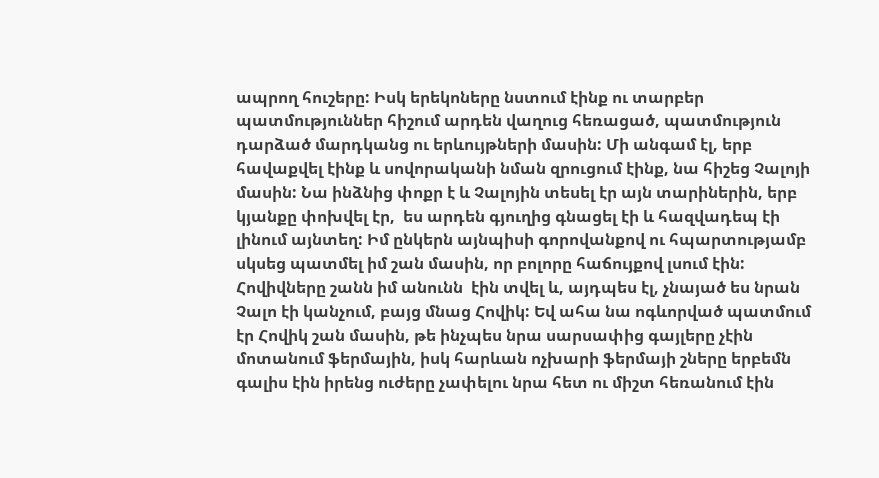ապրող հուշերը: Իսկ երեկոները նստում էինք ու տարբեր պատմություններ հիշում արդեն վաղուց հեռացած, պատմություն դարձած մարդկանց ու երևույթների մասին: Մի անգամ էլ, երբ հավաքվել էինք և սովորականի նման զրուցում էինք, նա հիշեց Չալոյի մասին: Նա ինձնից փոքր է և Չալոյին տեսել էր այն տարիներին, երբ կյանքը փոխվել էր,  ես արդեն գյուղից գնացել էի և հազվադեպ էի լինում այնտեղ: Իմ ընկերն այնպիսի գորովանքով ու հպարտությամբ սկսեց պատմել իմ շան մասին, որ բոլորը հաճույքով լսում էին: Հովիվները շանն իմ անունն  էին տվել և, այդպես էլ, չնայած ես նրան Չալո էի կանչում, բայց մնաց Հովիկ: Եվ ահա նա ոգևորված պատմում էր Հովիկ շան մասին, թե ինչպես նրա սարսափից գայլերը չէին մոտանում ֆերմային, իսկ հարևան ոչխարի ֆերմայի շները երբեմն գալիս էին իրենց ուժերը չափելու նրա հետ ու միշտ հեռանում էին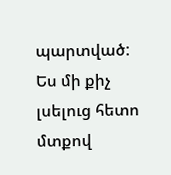պարտված: Ես մի քիչ լսելուց հետո մտքով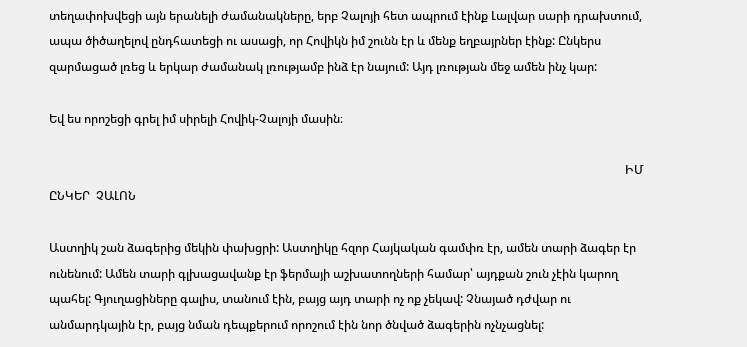տեղափոխվեցի այն երանելի ժամանակները, երբ Չալոյի հետ ապրում էինք Լալվար սարի դրախտում, ապա ծիծաղելով ընդհատեցի ու ասացի, որ Հովիկն իմ շունն էր և մենք եղբայրներ էինք: Ընկերս զարմացած լռեց և երկար ժամանակ լռությամբ ինձ էր նայում: Այդ լռության մեջ ամեն ինչ կար:

Եվ ես որոշեցի գրել իմ սիրելի Հովիկ-Չալոյի մասին։

                                                                                                                                                                                                ԻՄ  ԸՆԿԵՐ  ՉԱԼՈՆ

Աստղիկ շան ձագերից մեկին փախցրի: Աստղիկը հզոր Հայկական գամփռ էր, ամեն տարի ձագեր էր ունենում: Ամեն տարի գլխացավանք էր ֆերմայի աշխատողների համար՝ այդքան շուն չէին կարող պահել: Գյուղացիները գալիս, տանում էին, բայց այդ տարի ոչ ոք չեկավ: Չնայած դժվար ու անմարդկային էր, բայց նման դեպքերում որոշում էին նոր ծնված ձագերին ոչնչացնել: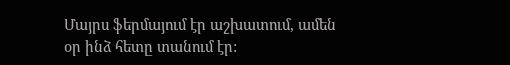Մայրս ֆերմայում էր աշխատում, ամեն օր ինձ հետը տանում էր: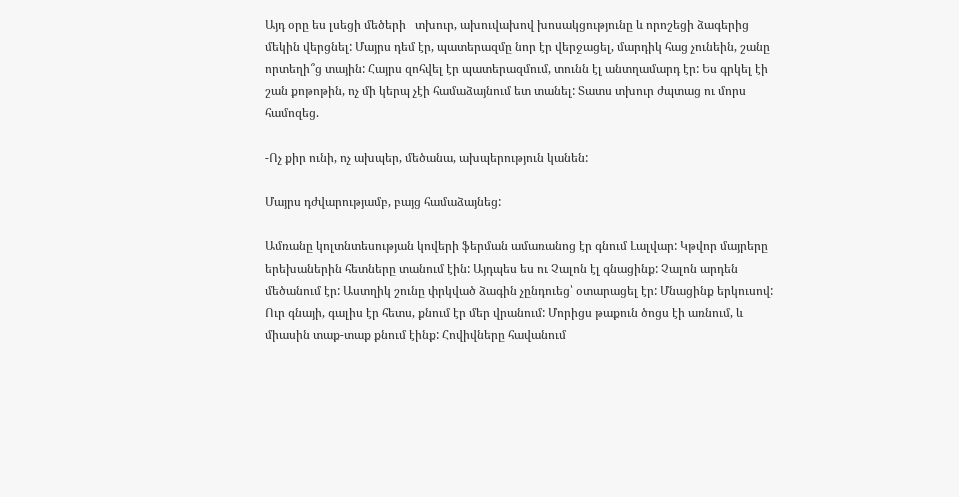Այդ օրը ես լսեցի մեծերի   տխուր, ախուվախով խոսակցությունը և որոշեցի ձագերից մեկին վերցնել: Մայրս դեմ էր, պատերազմը նոր էր վերջացել, մարդիկ հաց չունեին, շանը որտեղի՞ց տային: Հայրս զոհվել էր պատերազմում, տունն էլ անտղամարդ էր: Ես գրկել էի շան քոթոթին, ոչ մի կերպ չէի համաձայնում ետ տանել: Տատս տխուր ժպտաց ու մորս համոզեց.

-Ոչ քիր ունի, ոչ ախպեր, մեծանա, ախպերություն կանեն:

Մայրս դժվարությամբ, բայց համաձայնեց:

Ամռանը կոլտնտեսության կովերի ֆերման ամառանոց էր գնում Լալվար: Կթվոր մայրերը երեխաներին հետները տանում էին: Այդպես ես ու Չալոն էլ գնացինք: Չալոն արդեն մեծանում էր: Աստղիկ շունը փրկված ձագին չընդուեց՝ օտարացել էր: Մնացինք երկուսով: Ուր գնայի, գալիս էր հետս, քնում էր մեր վրանում: Մորիցս թաքուն ծոցս էի առնում, և միասին տաք-տաք քնում էինք: Հովիվները հավանում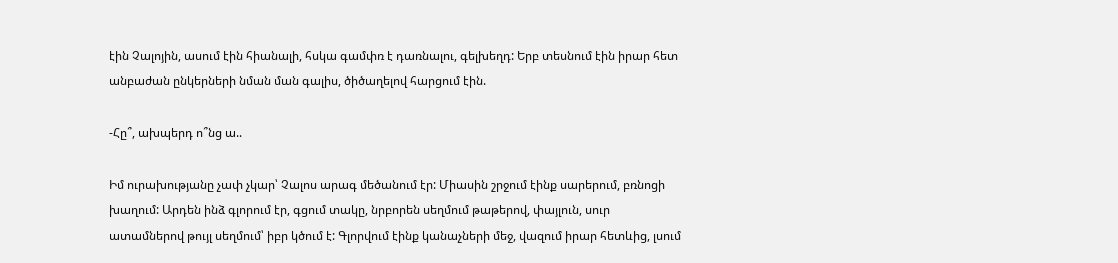էին Չալոյին, ասում էին հիանալի, հսկա գամփռ է դառնալու, գելխեղդ: Երբ տեսնում էին իրար հետ անբաժան ընկերների նման ման գալիս, ծիծաղելով հարցում էին.

-Հը՞, ախպերդ ո՞նց ա..

Իմ ուրախությանը չափ չկար՝ Չալոս արագ մեծանում էր: Միասին շրջում էինք սարերում, բռնոցի խաղում: Արդեն ինձ գլորում էր, գցում տակը, նրբորեն սեղմում թաթերով, փայլուն, սուր ատամներով թույլ սեղմում՝ իբր կծում է: Գլորվում էինք կանաչների մեջ, վազում իրար հետևից, լսում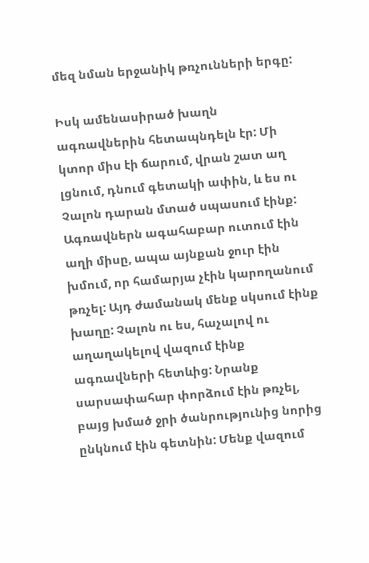մեզ նման երջանիկ թռչունների երգը:

Իսկ ամենասիրած խաղն ագռավներին հետապնդելն էր: Մի կտոր միս էի ճարում, վրան շատ աղ լցնում, դնում գետակի ափին, և ես ու Չալոն դարան մտած սպասում էինք: Ագռավներն ագահաբար ուտում էին աղի միսը, ապա այնքան ջուր էին խմում, որ համարյա չէին կարողանում թռչել: Այդ ժամանակ մենք սկսում էինք խաղը: Չալոն ու ես, հաչալով ու աղաղակելով վազում էինք ագռավների հետևից: Նրանք սարսափահար փորձում էին թռչել, բայց խմած ջրի ծանրությունից նորից ընկնում էին գետնին: Մենք վազում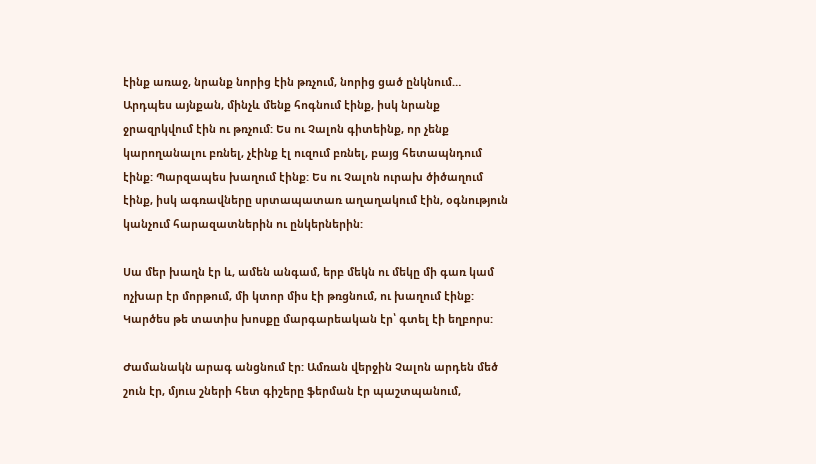էինք առաջ, նրանք նորից էին թռչում, նորից ցած ընկնում… Արդպես այնքան, մինչև մենք հոգնում էինք, իսկ նրանք ջրազրկվում էին ու թռչում: Ես ու Չալոն գիտեինք, որ չենք կարողանալու բռնել, չէինք էլ ուզում բռնել, բայց հետապնդում էինք: Պարզապես խաղում էինք: Ես ու Չալոն ուրախ ծիծաղում էինք, իսկ ագռավները սրտապատառ աղաղակում էին, օգնություն կանչում հարազատներին ու ընկերներին:

Սա մեր խաղն էր և, ամեն անգամ, երբ մեկն ու մեկը մի գառ կամ ոչխար էր մորթում, մի կտոր միս էի թռցնում, ու խաղում էինք: Կարծես թե տատիս խոսքը մարգարեական էր՝ գտել էի եղբորս:

Ժամանակն արագ անցնում էր: Ամռան վերջին Չալոն արդեն մեծ շուն էր, մյուս շների հետ գիշերը ֆերման էր պաշտպանում,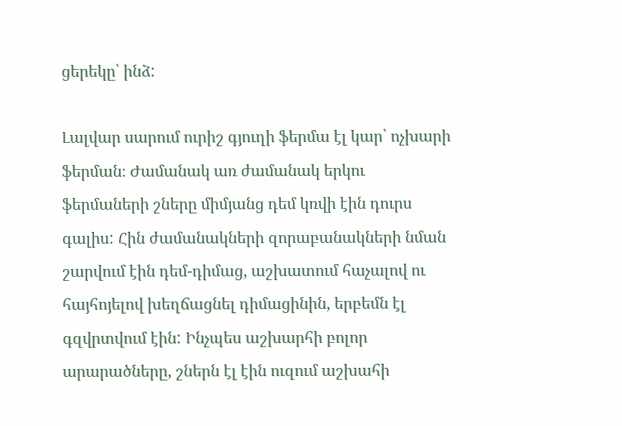ցերեկը՝ ինձ:

Լալվար սարում ուրիշ գյուղի ֆերմա էլ կար՝ ոչխարի ֆերման։ Ժամանակ առ ժամանակ երկու ֆերմաների շները միմյանց դեմ կռվի էին դուրս գալիս: Հին ժամանակների զորաբանակների նման շարվում էին դեմ-դիմաց, աշխատում հաչալով ու հայհոյելով խեղճացնել դիմացինին, երբեմն էլ գզվրտվում էին: Ինչպես աշխարհի բոլոր արարածները, շներն էլ էին ուզում աշխահի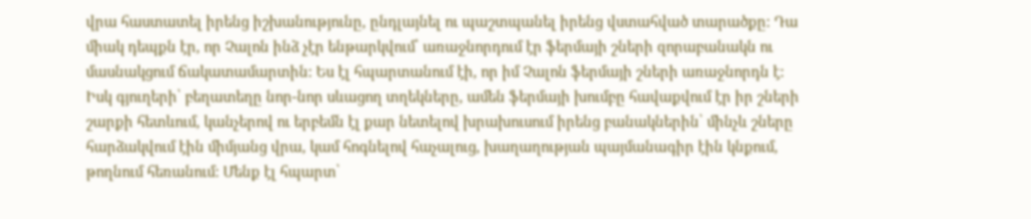վրա հաստատել իրենց իշխանությունը, ընդլայնել ու պաշտպանել իրենց վստահված տարածքը: Դա միակ դեպքն էր, որ Չալոն ինձ չէր ենթարկվում՝ առաջնորդում էր ֆերմայի շների զորաբանակն ու մասնակցում ճակատամարտին: Ես էլ հպարտանում էի, որ իմ Չալոն ֆերմայի շների առաջնորդն է: Իսկ գյուղերի՝ բեղատեղը նոր-նոր սևացող տղեկները, ամեն ֆերմայի խումբը հավաքվում էր իր շների շարքի հետևում, կանչերով ու երբեմն էլ քար նետելով խրախուսում իրենց բանակներին՝ մինչև շները հարձակվում էին միմյանց վրա, կամ հոգնելով հաչալուց, խաղաղության պայմանագիր էին կնքում, թողնում հեռանում: Մենք էլ հպարտ՝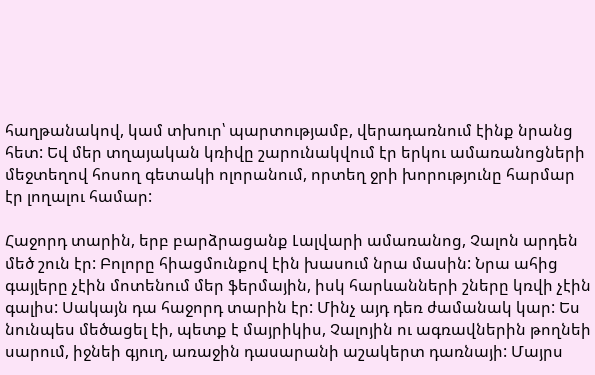հաղթանակով, կամ տխուր՝ պարտությամբ, վերադառնում էինք նրանց հետ: Եվ մեր տղայական կռիվը շարունակվում էր երկու ամառանոցների մեջտեղով հոսող գետակի ոլորանում, որտեղ ջրի խորությունը հարմար էր լողալու համար:

Հաջորդ տարին, երբ բարձրացանք Լալվարի ամառանոց, Չալոն արդեն մեծ շուն էր: Բոլորը հիացմունքով էին խասում նրա մասին: Նրա ահից գայլերը չէին մոտենում մեր ֆերմային, իսկ հարևանների շները կռվի չէին գալիս: Սակայն դա հաջորդ տարին էր: Մինչ այդ դեռ ժամանակ կար: Ես նունպես մեծացել էի, պետք է մայրիկիս, Չալոյին ու ագռավներին թողնեի սարում, իջնեի գյուղ, առաջին դասարանի աշակերտ դառնայի: Մայրս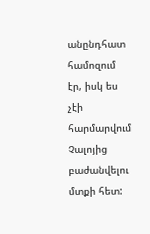անընդհատ համոզում էր, իսկ ես չէի հարմարվում Չալոյից բաժանվելու մտքի հետ: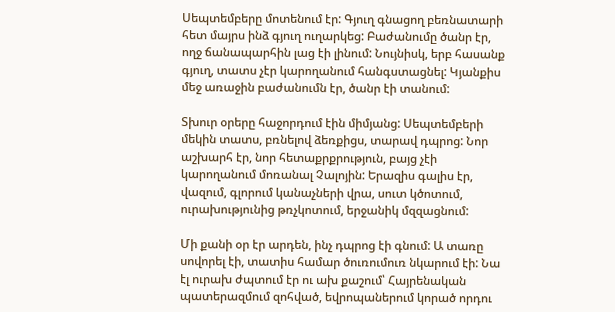Սեպտեմբերը մոտենում էր: Գյուղ գնացող բեռնատարի հետ մայրս ինձ գյուղ ուղարկեց: Բաժանումը ծանր էր, ողջ ճանապարհին լաց էի լինում: Նույնիսկ, երբ հասանք գյուղ, տատս չէր կարողանում հանգստացնել: Կյանքիս մեջ առաջին բաժանումն էր, ծանր էի տանում:

Տխուր օրերը հաջորդում էին միմյանց: Սեպտեմբերի մեկին տատս, բռնելով ձեռքիցս, տարավ դպրոց: Նոր աշխարհ էր, նոր հետաքրքրություն, բայց չէի կարողանում մոռանալ Չալոյին: Երազիս գալիս էր, վազում, գլորում կանաչների վրա, սուտ կծոտում, ուրախությունից թռչկոտում, երջանիկ մզզացնում:

Մի քանի օր էր արդեն, ինչ դպրոց էի գնում: Ա տառը սովորել էի, տատիս համար ծուռումուռ նկարում էի: Նա էլ ուրախ ժպտում էր ու ախ քաշում՝ Հայրենական պատերազմում զոհված, եվրոպաներում կորած որդու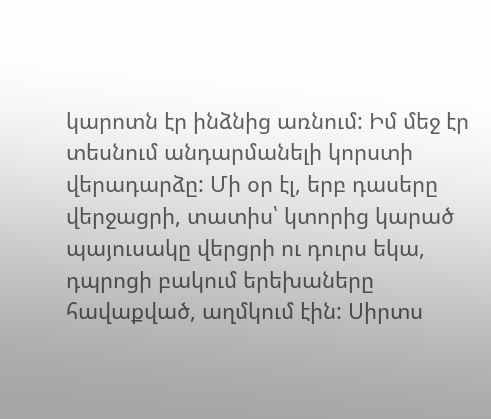կարոտն էր ինձնից առնում: Իմ մեջ էր տեսնում անդարմանելի կորստի վերադարձը: Մի օր էլ, երբ դասերը վերջացրի, տատիս՝ կտորից կարած պայուսակը վերցրի ու դուրս եկա, դպրոցի բակում երեխաները հավաքված, աղմկում էին: Սիրտս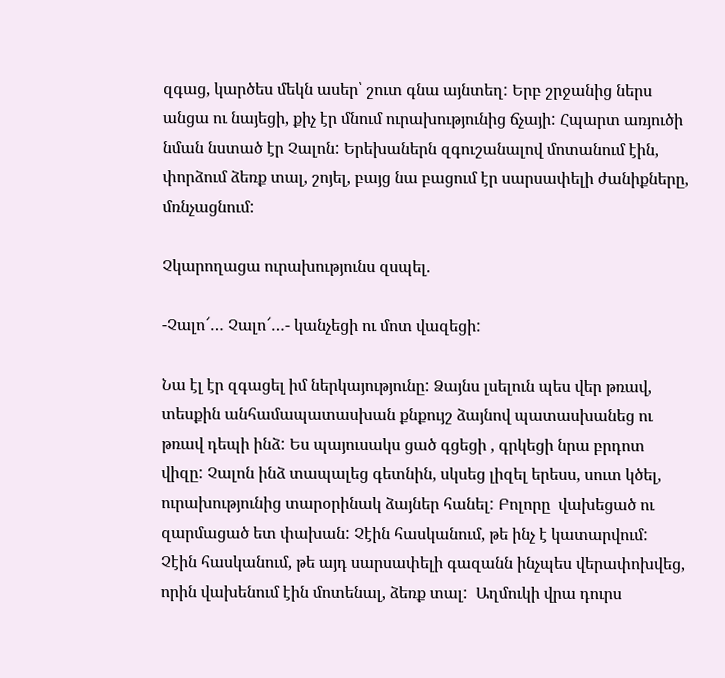զգաց, կարծես մեկն ասեր՝ շուտ գնա այնտեղ: Երբ շրջանից ներս անցա ու նայեցի, քիչ էր մնում ուրախությունից ճչայի: Հպարտ առյուծի նման նստած էր Չալոն: Երեխաներն զգուշանալով մոտանում էին, փորձում ձեռք տալ, շոյել, բայց նա բացում էր սարսափելի ժանիքները, մռնչացնում:

Չկարողացա ուրախությունս զսպել.

-Չալո՜… Չալո՜…- կանչեցի ու մոտ վազեցի:

Նա էլ էր զգացել իմ ներկայությունը: Ձայնս լսելուն պես վեր թռավ, տեսքին անհամապատասխան քնքույշ ձայնով պատասխանեց ու թռավ դեպի ինձ: Ես պայուսակս ցած գցեցի , գրկեցի նրա բրդոտ վիզը: Չալոն ինձ տապալեց գետնին, սկսեց լիզել երեսս, սուտ կծել, ուրախությունից տարօրինակ ձայներ հանել: Բոլորը  վախեցած ու զարմացած ետ փախան: Չէին հասկանում, թե ինչ է կատարվում: Չէին հասկանում, թե այդ սարսափելի գազանն ինչպես վերափոխվեց, որին վախենում էին մոտենալ, ձեռք տալ:  Աղմուկի վրա դուրս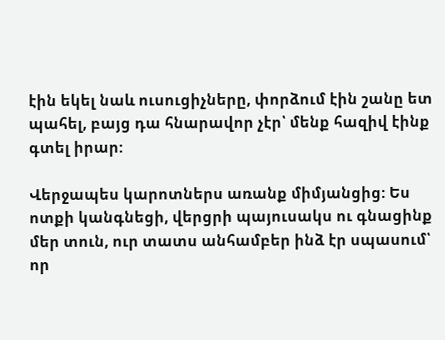էին եկել նաև ուսուցիչները, փորձում էին շանը ետ պահել, բայց դա հնարավոր չէր՝ մենք հազիվ էինք գտել իրար:

Վերջապես կարոտներս առանք միմյանցից: Ես ոտքի կանգնեցի, վերցրի պայուսակս ու գնացինք մեր տուն, ուր տատս անհամբեր ինձ էր սպասում՝ որ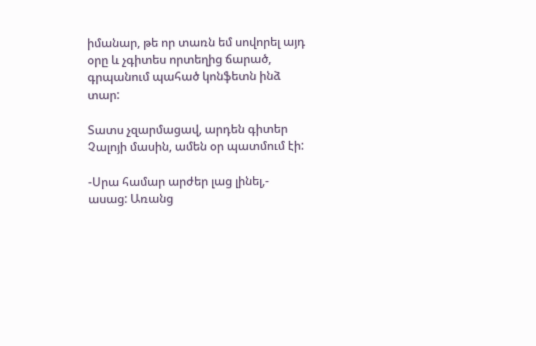իմանար, թե որ տառն եմ սովորել այդ օրը և չգիտես որտեղից ճարած, գրպանում պահած կոնֆետն ինձ տար:

Տատս չզարմացավ, արդեն գիտեր Չալոյի մասին, ամեն օր պատմում էի:

-Սրա համար արժեր լաց լինել,- ասաց: Առանց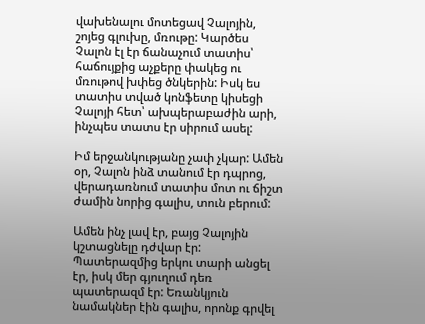վախենալու մոտեցավ Չալոյին, շոյեց գլուխը, մռութը: Կարծես Չալոն էլ էր ճանաչում տատիս՝ հաճույքից աչքերը փակեց ու մռութով խփեց ծնկերին: Իսկ ես տատիս տված կոնֆետը կիսեցի Չալոյի հետ՝ ախպերաբաժին արի, ինչպես տատս էր սիրում ասել:

Իմ երջանկությանը չափ չկար: Ամեն օր, Չալոն ինձ տանում էր դպրոց, վերադառնում տատիս մոտ ու ճիշտ ժամին նորից գալիս, տուն բերում:

Ամեն ինչ լավ էր, բայց Չալոյին կշտացնելը դժվար էր: Պատերազմից երկու տարի անցել էր, իսկ մեր գյուղում դեռ պատերազմ էր: Եռանկյուն նամակներ էին գալիս, որոնք գրվել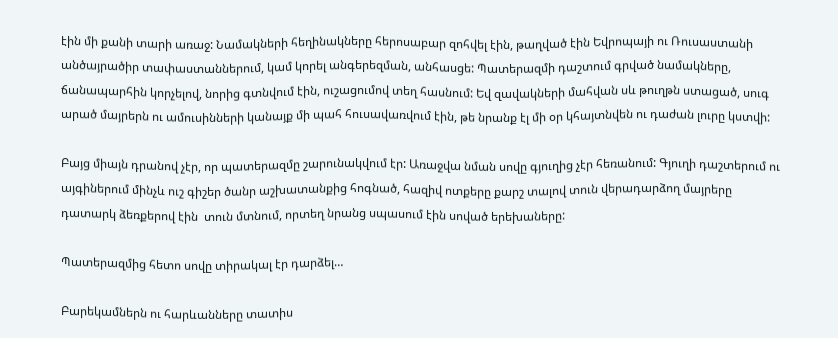էին մի քանի տարի առաջ: Նամակների հեղինակները հերոսաբար զոհվել էին, թաղված էին Եվրոպայի ու Ռուսաստանի անծայրածիր տափաստաններում, կամ կորել անգերեզման, անհասցե: Պատերազմի դաշտում գրված նամակները, ճանապարհին կորչելով, նորից գտնվում էին, ուշացումով տեղ հասնում: Եվ զավակների մահվան սև թուղթն ստացած, սուգ արած մայրերն ու ամուսինների կանայք մի պահ հուսավառվում էին, թե նրանք էլ մի օր կհայտնվեն ու դաժան լուրը կստվի:

Բայց միայն դրանով չէր, որ պատերազմը շարունակվում էր: Առաջվա նման սովը գյուղից չէր հեռանում: Գյուղի դաշտերում ու այգիներում մինչև ուշ գիշեր ծանր աշխատանքից հոգնած, հազիվ ոտքերը քարշ տալով տուն վերադարձող մայրերը դատարկ ձեռքերով էին  տուն մտնում, որտեղ նրանց սպասում էին սոված երեխաները:

Պատերազմից հետո սովը տիրակալ էր դարձել…

Բարեկամներն ու հարևանները տատիս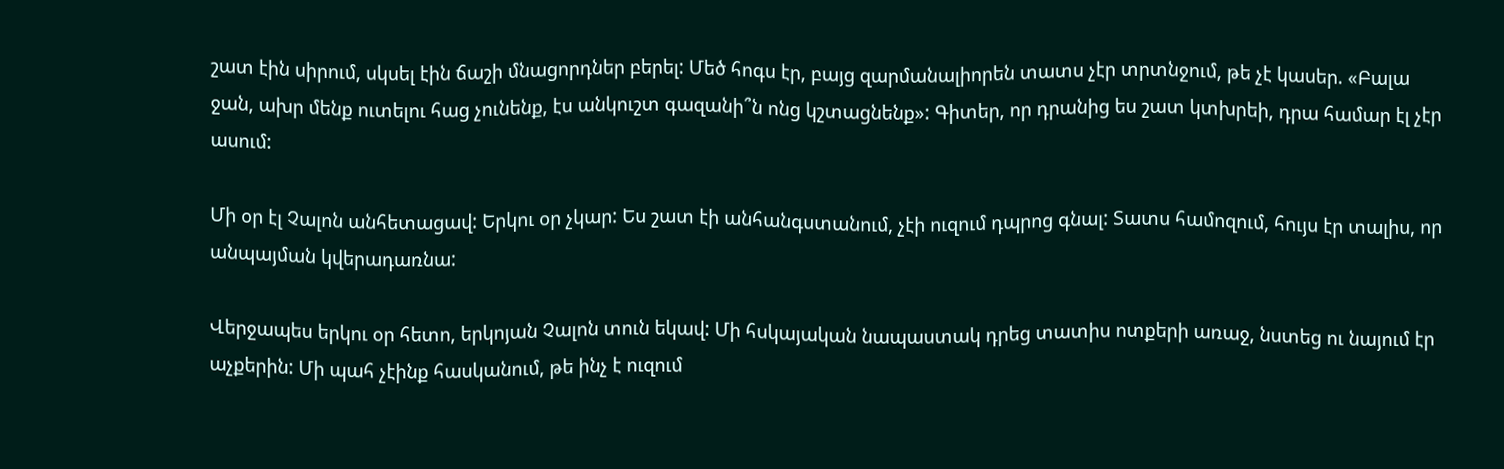շատ էին սիրում, սկսել էին ճաշի մնացորդներ բերել: Մեծ հոգս էր, բայց զարմանալիորեն տատս չէր տրտնջում, թե չէ կասեր. «Բալա ջան, ախր մենք ուտելու հաց չունենք, էս անկուշտ գազանի՞ն ոնց կշտացնենք»: Գիտեր, որ դրանից ես շատ կտխրեի, դրա համար էլ չէր ասում:

Մի օր էլ Չալոն անհետացավ: Երկու օր չկար: Ես շատ էի անհանգստանում, չէի ուզում դպրոց գնալ: Տատս համոզում, հույս էր տալիս, որ անպայման կվերադառնա:

Վերջապես երկու օր հետո, երկոյան Չալոն տուն եկավ: Մի հսկայական նապաստակ դրեց տատիս ոտքերի առաջ, նստեց ու նայում էր աչքերին: Մի պահ չէինք հասկանում, թե ինչ է ուզում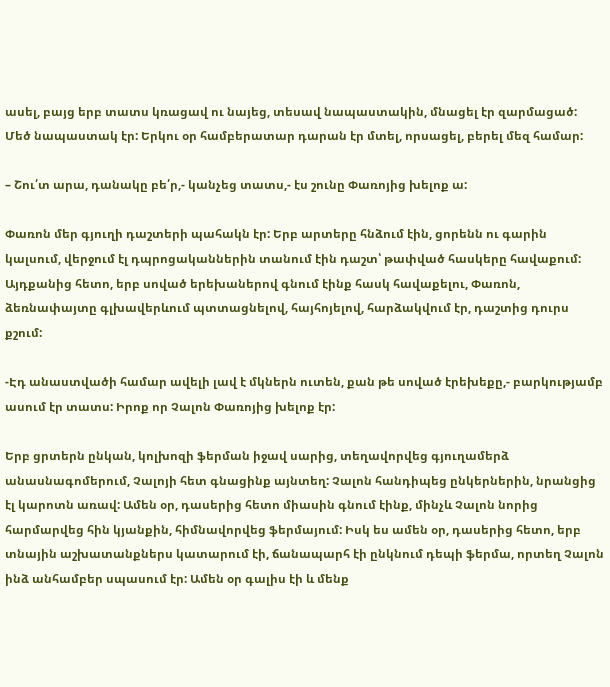ասել, բայց երբ տատս կռացավ ու նայեց, տեսավ նապաստակին, մնացել էր զարմացած: Մեծ նապաստակ էր: Երկու օր համբերատար դարան էր մտել, որսացել, բերել մեզ համար:

– Շու՛տ արա, դանակը բե՛ր,- կանչեց տատս,- էս շունը Փառոյից խելոք ա:

Փառոն մեր գյուղի դաշտերի պահակն էր: Երբ արտերը հնձում էին, ցորենն ու գարին կալսում, վերջում էլ դպրոցականներին տանում էին դաշտ՝ թափված հասկերը հավաքում: Այդքանից հետո, երբ սոված երեխաներով գնում էինք հասկ հավաքելու, Փառոն, ձեռնափայտը գլխավերևում պտտացնելով, հայհոյելով, հարձակվում էր, դաշտից դուրս քշում:

-Էդ անաստվածի համար ավելի լավ է մկներն ուտեն, քան թե սոված էրեխեքը,- բարկությամբ ասում էր տատս: Իրոք որ Չալոն Փառոյից խելոք էր:

Երբ ցրտերն ընկան, կոլխոզի ֆերման իջավ սարից, տեղավորվեց գյուղամերձ անասնագոմերում, Չալոյի հետ գնացինք այնտեղ: Չալոն հանդիպեց ընկերներին, նրանցից էլ կարոտն առավ: Ամեն օր, դասերից հետո միասին գնում էինք, մինչև Չալոն նորից հարմարվեց հին կյանքին, հիմնավորվեց ֆերմայում: Իսկ ես ամեն օր, դասերից հետո, երբ տնային աշխատանքներս կատարում էի, ճանապարհ էի ընկնում դեպի ֆերմա, որտեղ Չալոն ինձ անհամբեր սպասում էր: Ամեն օր գալիս էի և մենք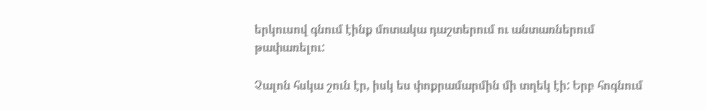երկուսով գնում էինք մոտակա դաշտերում ու անտառներում թափառելու:

Չալոն հսկա շուն էր, իսկ ես փոքրամարմին մի տղեկ էի: Երբ հոգնում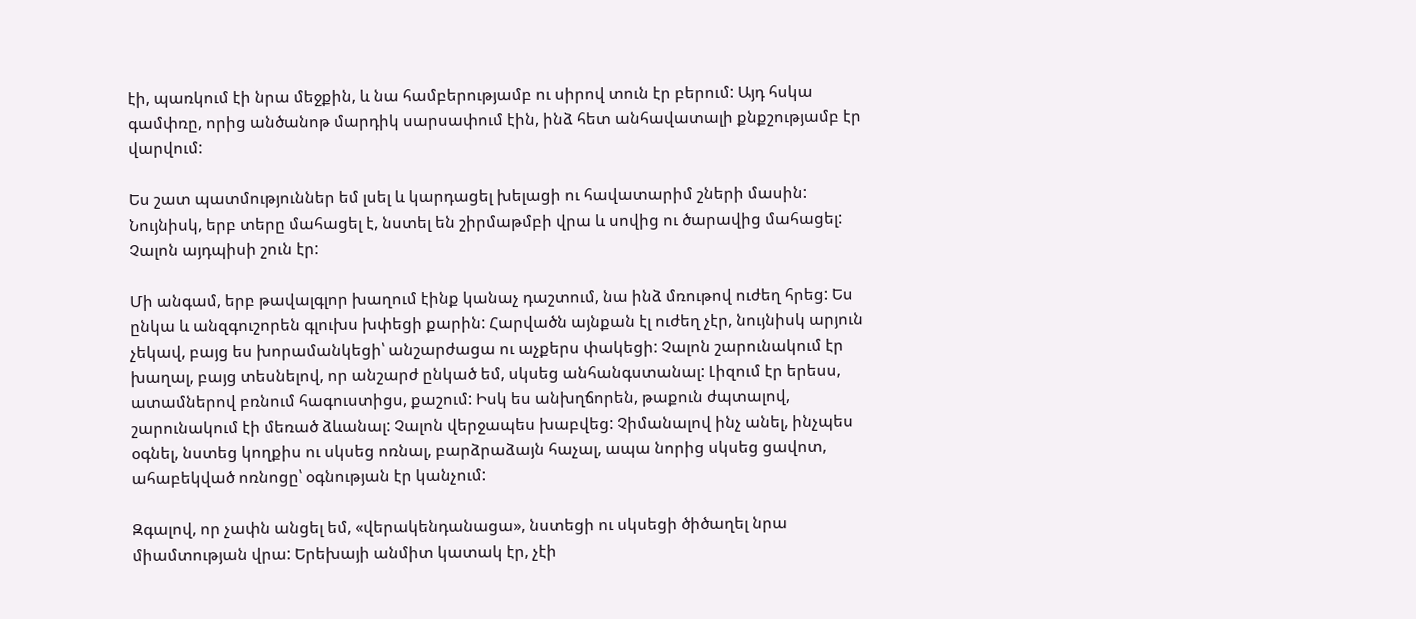էի, պառկում էի նրա մեջքին, և նա համբերությամբ ու սիրով տուն էր բերում: Այդ հսկա գամփռը, որից անծանոթ մարդիկ սարսափում էին, ինձ հետ անհավատալի քնքշությամբ էր վարվում:

Ես շատ պատմություններ եմ լսել և կարդացել խելացի ու հավատարիմ շների մասին: Նույնիսկ, երբ տերը մահացել է, նստել են շիրմաթմբի վրա և սովից ու ծարավից մահացել: Չալոն այդպիսի շուն էր:

Մի անգամ, երբ թավալգլոր խաղում էինք կանաչ դաշտում, նա ինձ մռութով ուժեղ հրեց: Ես ընկա և անզգուշորեն գլուխս խփեցի քարին: Հարվածն այնքան էլ ուժեղ չէր, նույնիսկ արյուն չեկավ, բայց ես խորամանկեցի՝ անշարժացա ու աչքերս փակեցի: Չալոն շարունակում էր խաղալ, բայց տեսնելով, որ անշարժ ընկած եմ, սկսեց անհանգստանալ: Լիզում էր երեսս, ատամներով բռնում հագուստիցս, քաշում: Իսկ ես անխղճորեն, թաքուն ժպտալով, շարունակում էի մեռած ձևանալ: Չալոն վերջապես խաբվեց: Չիմանալով ինչ անել, ինչպես օգնել, նստեց կողքիս ու սկսեց ոռնալ, բարձրաձայն հաչալ, ապա նորից սկսեց ցավոտ, ահաբեկված ոռնոցը՝ օգնության էր կանչում:

Զգալով, որ չափն անցել եմ, «վերակենդանացա», նստեցի ու սկսեցի ծիծաղել նրա միամտության վրա: Երեխայի անմիտ կատակ էր, չէի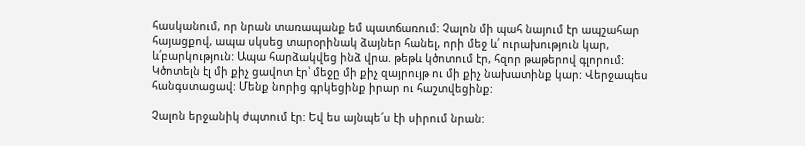հասկանում, որ նրան տառապանք եմ պատճառում: Չալոն մի պահ նայում էր ապշահար հայացքով, ապա սկսեց տարօրինակ ձայներ հանել, որի մեջ և՛ ուրախություն կար, և՛բարկություն: Ապա հարձակվեց ինձ վրա. թեթև կծոտում էր, հզոր թաթերով գլորում: Կծոտելն էլ մի քիչ ցավոտ էր՝ մեջը մի քիչ զայրույթ ու մի քիչ նախատինք կար: Վերջապես հանգստացավ: Մենք նորից գրկեցինք իրար ու հաշտվեցինք:

Չալոն երջանիկ ժպտում էր: Եվ ես այնպե՜ս էի սիրում նրան: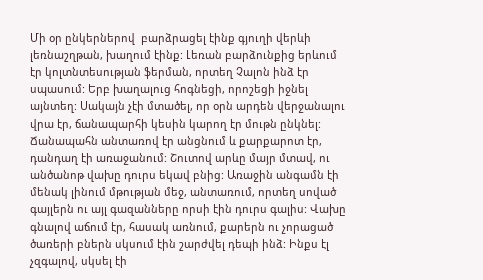Մի օր ընկերներով  բարձրացել էինք գյուղի վերևի լեռնաշղթան, խաղում էինք: Լեռան բարձունքից երևում էր կոլտնտեսության ֆերման, որտեղ Չալոն ինձ էր սպասում: Երբ խաղալուց հոգնեցի, որոշեցի իջնել այնտեղ: Սակայն չէի մտածել, որ օրն արդեն վերջանալու վրա էր, ճանապարհի կեսին կարող էր մութն ընկնել: Ճանապահն անտառով էր անցնում և քարքարոտ էր, դանդաղ էի առաջանում: Շուտով արևը մայր մտավ, ու անծանոթ վախը դուրս եկավ բնից: Առաջին անգամն էի մենակ լինում մթության մեջ, անտառում, որտեղ սոված գայլերն ու այլ գազանները որսի էին դուրս գալիս: Վախը գնալով աճում էր, հասակ առնում, քարերն ու չորացած ծառերի բներն սկսում էին շարժվել դեպի ինձ: Ինքս էլ չզգալով, սկսել էի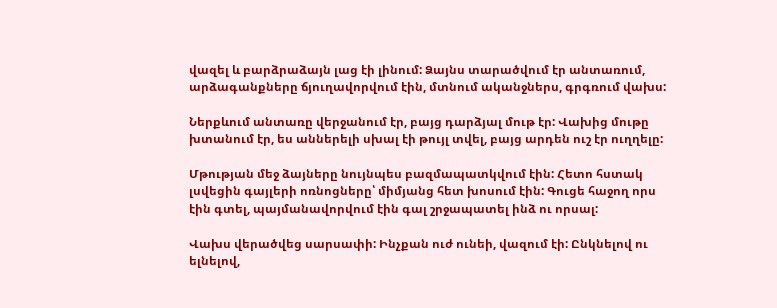վազել և բարձրաձայն լաց էի լինում: Ձայնս տարածվում էր անտառում, արձագանքները ճյուղավորվում էին, մտնում ականջներս, գրգռում վախս:

Ներքևում անտառը վերջանում էր, բայց դարձյալ մութ էր: Վախից մութը խտանում էր, ես աններելի սխալ էի թույլ տվել, բայց արդեն ուշ էր ուղղելը:

Մթության մեջ ձայները նույնպես բազմապատկվում էին: Հետո հստակ լսվեցին գայլերի ոռնոցները՝ միմյանց հետ խոսում էին: Գուցե հաջող որս էին գտել, պայմանավորվում էին գալ շրջապատել ինձ ու որսալ:

Վախս վերածվեց սարսափի: Ինչքան ուժ ունեի, վազում էի: Ընկնելով ու ելնելով,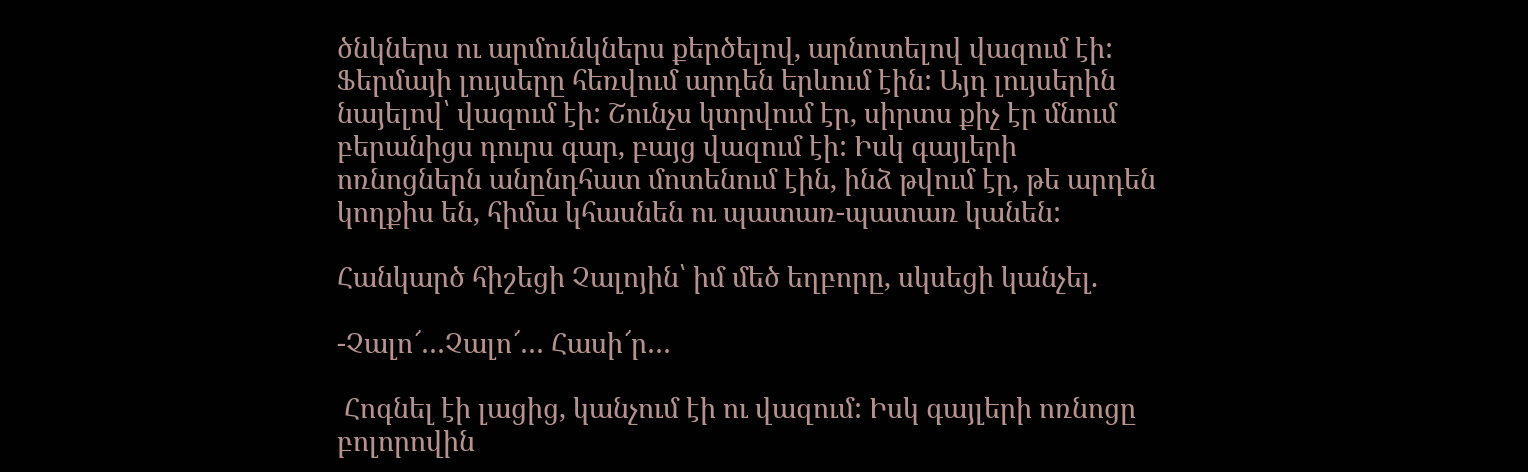ծնկներս ու արմունկներս քերծելով, արնոտելով վազում էի: Ֆերմայի լույսերը հեռվում արդեն երևում էին: Այդ լույսերին նայելով՝ վազում էի: Շունչս կտրվում էր, սիրտս քիչ էր մնում բերանիցս դուրս գար, բայց վազում էի: Իսկ գայլերի ոռնոցներն անընդհատ մոտենում էին, ինձ թվում էր, թե արդեն կողքիս են, հիմա կհասնեն ու պատառ-պատառ կանեն:

Հանկարծ հիշեցի Չալոյին՝ իմ մեծ եղբորը, սկսեցի կանչել.

-Չալո՜…Չալո՜… Հասի՜ր…

 Հոգնել էի լացից, կանչում էի ու վազում: Իսկ գայլերի ոռնոցը բոլորովին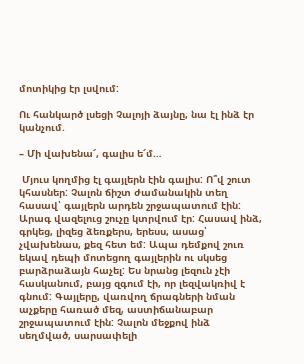մոտիկից էր լսվում:

Ու հանկարծ լսեցի Չալոյի ձայնը, նա էլ ինձ էր կանչում.

– Մի վախենա՜, գալիս ե՜մ…

 Մյուս կողմից էլ գայլերն էին գալիս: Ո՞վ շուտ կհասներ: Չալոն ճիշտ ժամանակին տեղ հասավ՝ գայլերն արդեն շրջապատում էին: Արագ վազելուց շուչը կտրվում էր: Հասավ ինձ, գրկեց, լիզեց ձեռքերս, երեսս, ասաց՝ չվախենաս, քեզ հետ եմ: Ապա դեմքով շուռ եկավ դեպի մոտեցող գայլերին ու սկսեց բարձրաձայն հաչել: Ես նրանց լեզուն չէի հասկանում, բայց զգում էի, որ լեզվակռիվ է գնում: Գայլերը, վառվող ճրագների նման աչքերը հառած մեզ, աստիճանաբար շրջապատում էին: Չալոն մեջքով ինձ սեղմված, սարսափելի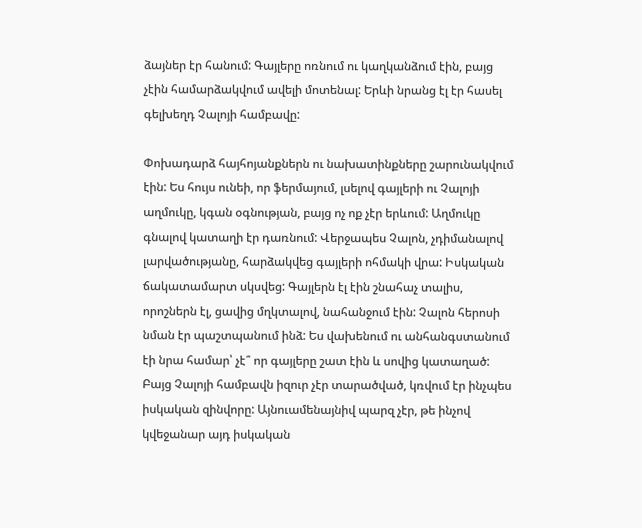ձայներ էր հանում: Գայլերը ոռնում ու կաղկանձում էին, բայց չէին համարձակվում ավելի մոտենալ: Երևի նրանց էլ էր հասել գելխեղդ Չալոյի համբավը:

Փոխադարձ հայհոյանքներն ու նախատինքները շարունակվում էին: Ես հույս ունեի, որ ֆերմայում, լսելով գայլերի ու Չալոյի աղմուկը, կգան օգնության, բայց ոչ ոք չէր երևում: Աղմուկը գնալով կատաղի էր դառնում: Վերջապես Չալոն, չդիմանալով լարվածությանը, հարձակվեց գայլերի ոհմակի վրա: Իսկական ճակատամարտ սկսվեց: Գայլերն էլ էին շնահաչ տալիս, որոշներն էլ, ցավից մղկտալով, նահանջում էին: Չալոն հերոսի նման էր պաշտպանում ինձ: Ես վախենում ու անհանգստանում էի նրա համար՝ չէ՞ որ գայլերը շատ էին և սովից կատաղած: Բայց Չալոյի համբավն իզուր չէր տարածված, կռվում էր ինչպես իսկական զինվորը: Այնուամենայնիվ պարզ չէր, թե ինչով կվեջանար այդ իսկական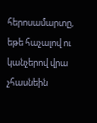հերոսամարտը, եթե հաչալով ու կանչերով վրա չհասնեին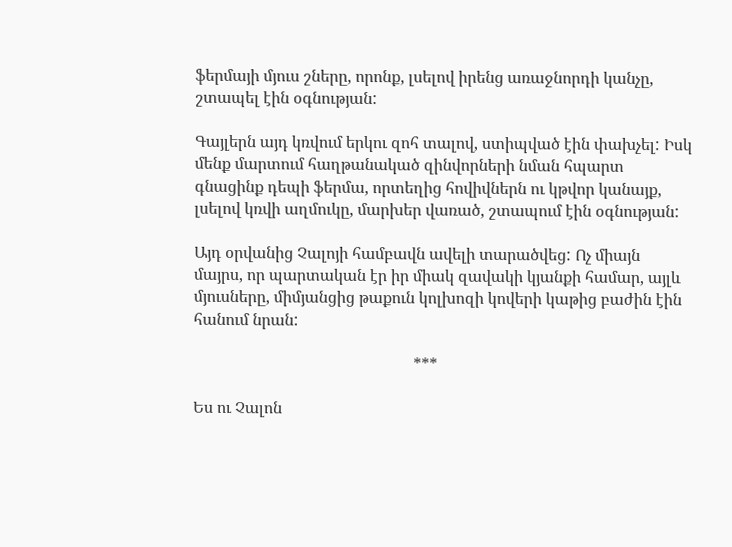ֆերմայի մյուս շները, որոնք, լսելով իրենց առաջնորդի կանչը, շտապել էին օգնության:

Գայլերն այդ կռվում երկու զոհ տալով, ստիպված էին փախչել: Իսկ մենք մարտում հաղթանակած զինվորների նման հպարտ գնացինք դեպի ֆերմա, որտեղից հովիվներն ու կթվոր կանայք, լսելով կռվի աղմուկը, մարխեր վառած, շտապում էին օգնության:

Այդ օրվանից Չալոյի համբավն ավելի տարածվեց: Ոչ միայն մայրս, որ պարտական էր իր միակ զավակի կյանքի համար, այլև մյուսները, միմյանցից թաքուն կոլխոզի կովերի կաթից բաժին էին հանում նրան:

                                                       ***

Ես ու Չալոն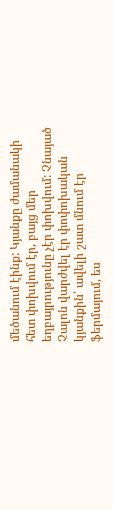մեծանում էինք: Կյանքը ժամանակի հետ փոխվում էր, բայց մեր եղբայրությունը չէր փոխվում: Չնայած Չալոն վարժվել էր փոփոխական կյանքին՝ ավելի շատ մնում էր ֆերմայում, ես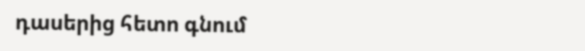դասերից հետո գնում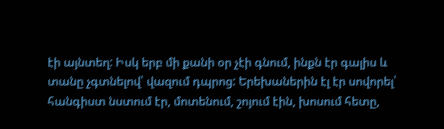էի այնտեղ: Իսկ երբ մի քանի օր չէի գնում, ինքն էր գալիս և տանը չգտնելով՝ վազում դպրոց: Երեխաներին էլ էր սովորել՝ հանգիստ նստում էր, մոտենում, շոյում էին, խոսում հետը,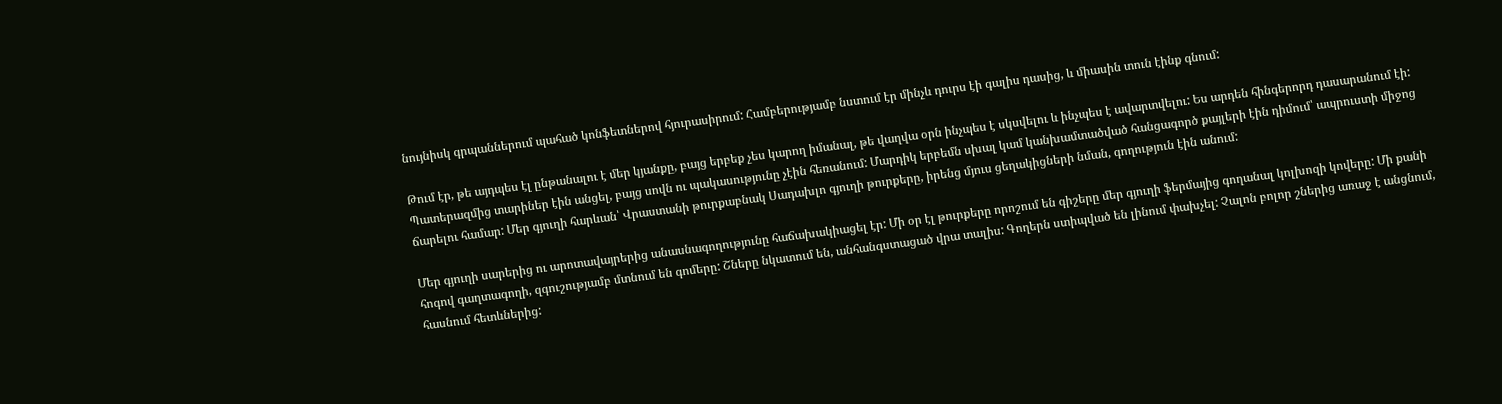նույնիսկ գրպաններում պահած կոնֆետներով հյուրասիրում: Համբերությամբ նստում էր մինչև դուրս էի գալիս դասից, և միասին տուն էինք գնում:

Թում էր, թե այդպես էլ ընթանալու է մեր կյանքը, բայց երբեք չես կարող իմանալ, թե վաղվա օրն ինչպես է սկսվելու և ինչպես է ավարտվելու: Ես արդեն հինգերորդ դասարանում էի: Պատերազմից տարիներ էին անցել, բայց սովն ու պակասությունը չէին հեռանում: Մարդիկ երբեմն սխալ կամ կանխամտածված հանցագործ քայլերի էին դիմում՝ ապրուստի միջոց ճարելու համար: Մեր գյուղի հարևան՝ Վրաստանի թուրքաբնակ Սադախլո գյուղի թուրքերը, իրենց մյուս ցեղակիցների նման, գողություն էին անում:

Մեր գյուղի սարերից ու արոտավայրերից անասնագողությունը հաճախակիացել էր: Մի օր էլ թուրքերը որոշում են գիշերը մեր գյուղի ֆերմայից գողանալ կոլխոզի կովերը: Մի քանի հոգով գաղտագողի, զգուշությամբ մտնում են գոմերը: Շները նկատում են, անհանգստացած վրա տալիս: Գողերն ստիպված են լինում փախչել: Չալոն բոլոր շներից առաջ է անցնում, հասնում հետևներից: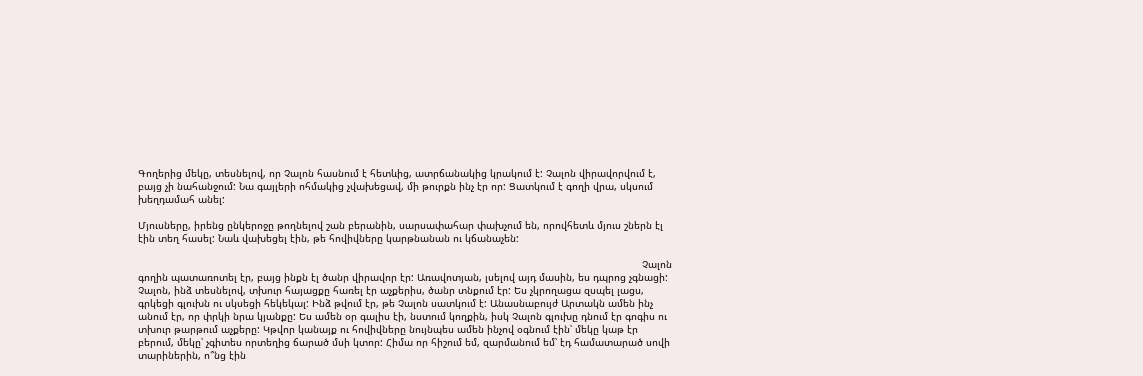Գողերից մեկը, տեսնելով, որ Չալոն հասնում է հետևից, ատրճանակից կրակում է: Չալոն վիրավորվում է, բայց չի նահանջում: Նա գայլերի ոհմակից չվախեցավ, մի թուրքն ինչ էր որ: Ցատկում է գողի վրա, սկսում խեղդամահ անել:

Մյուսները, իրենց ընկերոջը թողնելով շան բերանին, սարսափահար փախչում են, որովհետև մյուս շներն էլ էին տեղ հասել: Նաև վախեցել էին, թե հովիվները կարթնանան ու կճանաչեն:

                                                                                                                                                                        Չալոն գողին պատառոտել էր, բայց ինքն էլ ծանր վիրավոր էր: Առավոտյան, լսելով այդ մասին, ես դպրոց չգնացի: Չալոն, ինձ տեսնելով, տխուր հայացքը հառել էր աչքերիս, ծանր տնքում էր: Ես չկրողացա զսպել լացս, գրկեցի գլուխն ու սկսեցի հեկեկալ: Ինձ թվում էր, թե Չալոն սատկում է: Անասնաբույժ Արտակն ամեն ինչ անում էր, որ փրկի նրա կյանքը: Ես ամեն օր գալիս էի, նստում կողքին, իսկ Չալոն գլուխը դնում էր գոգիս ու տխուր թարթում աչքերը: Կթվոր կանայք ու հովիվները նույնպես ամեն ինչով օգնում էին՝ մեկը կաթ էր բերում, մեկը՝ չգիտես որտեղից ճարած մսի կտոր: Հիմա որ հիշում եմ, զարմանում եմ՝ էդ համատարած սովի տարիներին, ո՞նց էին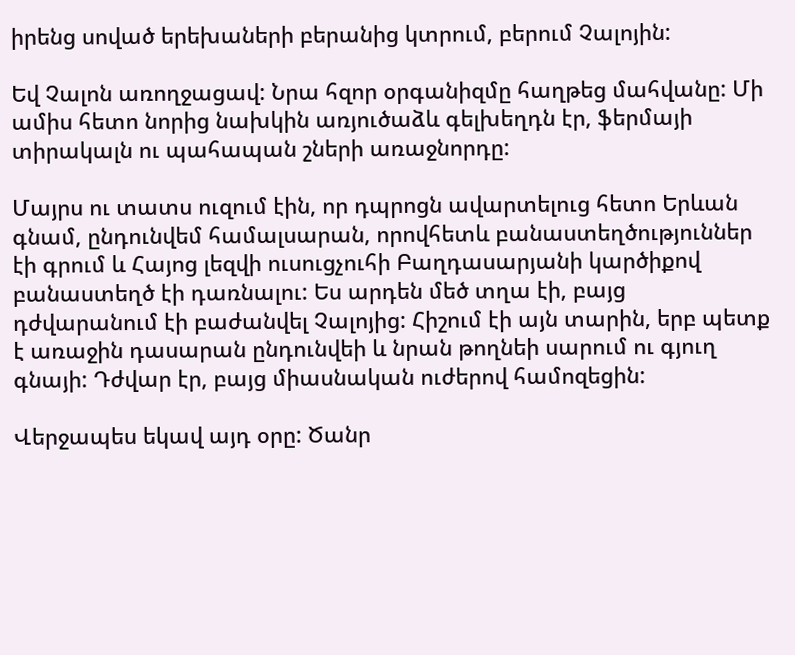իրենց սոված երեխաների բերանից կտրում, բերում Չալոյին:

Եվ Չալոն առողջացավ: Նրա հզոր օրգանիզմը հաղթեց մահվանը: Մի ամիս հետո նորից նախկին առյուծաձև գելխեղդն էր, ֆերմայի տիրակալն ու պահապան շների առաջնորդը:

Մայրս ու տատս ուզում էին, որ դպրոցն ավարտելուց հետո Երևան գնամ, ընդունվեմ համալսարան, որովհետև բանաստեղծություններ էի գրում և Հայոց լեզվի ուսուցչուհի Բաղդասարյանի կարծիքով բանաստեղծ էի դառնալու: Ես արդեն մեծ տղա էի, բայց դժվարանում էի բաժանվել Չալոյից: Հիշում էի այն տարին, երբ պետք է առաջին դասարան ընդունվեի և նրան թողնեի սարում ու գյուղ գնայի: Դժվար էր, բայց միասնական ուժերով համոզեցին:

Վերջապես եկավ այդ օրը: Ծանր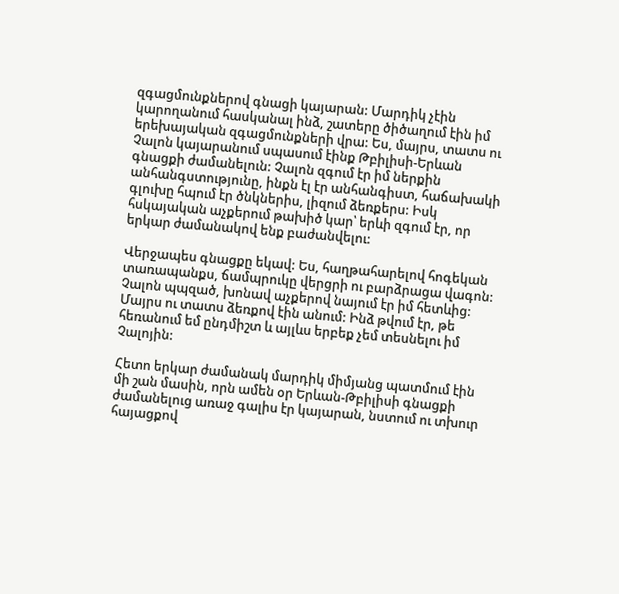զգացմունքներով գնացի կայարան: Մարդիկ չէին կարողանում հասկանալ ինձ, շատերը ծիծաղում էին իմ երեխայական զգացմունքների վրա: Ես, մայրս, տատս ու Չալոն կայարանում սպասում էինք Թբիլիսի-Երևան գնացքի ժամանելուն: Չալոն զգում էր իմ ներքին անհանգստությունը, ինքն էլ էր անհանգիստ, հաճախակի գլուխը հպում էր ծնկներիս, լիզում ձեռքերս: Իսկ հսկայական աչքերում թախիծ կար՝ երևի զգում էր, որ երկար ժամանակով ենք բաժանվելու:

Վերջապես գնացքը եկավ: Ես, հաղթահարելով հոգեկան տառապանքս, ճամպրուկը վերցրի ու բարձրացա վագոն: Չալոն պպզած, խոնավ աչքերով նայում էր իմ հետևից: Մայրս ու տատս ձեռքով էին անում: Ինձ թվում էր, թե հեռանում եմ ընդմիշտ և այլևս երբեք չեմ տեսնելու իմ Չալոյին:

Հետո երկար ժամանակ մարդիկ միմյանց պատմում էին մի շան մասին, որն ամեն օր Երևան-Թբիլիսի գնացքի ժամանելուց առաջ գալիս էր կայարան, նստում ու տխուր հայացքով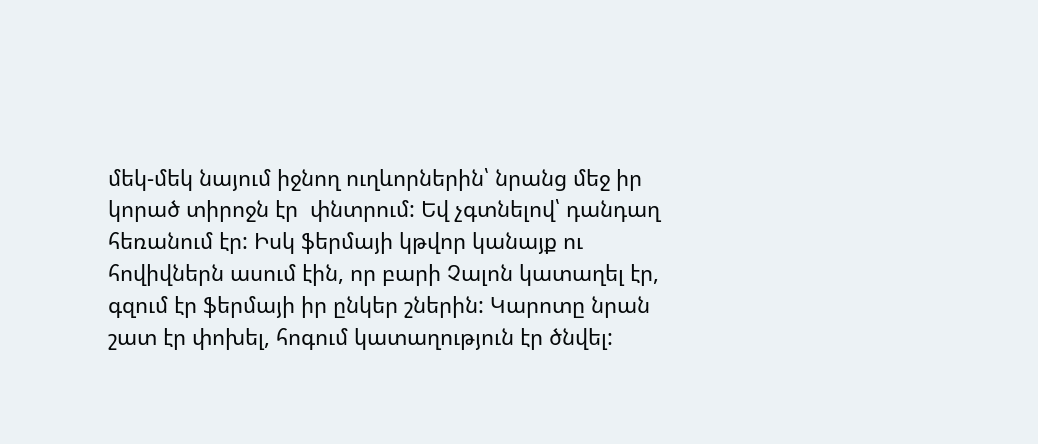մեկ-մեկ նայում իջնող ուղևորներին՝ նրանց մեջ իր կորած տիրոջն էր  փնտրում: Եվ չգտնելով՝ դանդաղ հեռանում էր: Իսկ ֆերմայի կթվոր կանայք ու հովիվներն ասում էին, որ բարի Չալոն կատաղել էր, գզում էր ֆերմայի իր ընկեր շներին: Կարոտը նրան շատ էր փոխել, հոգում կատաղություն էր ծնվել: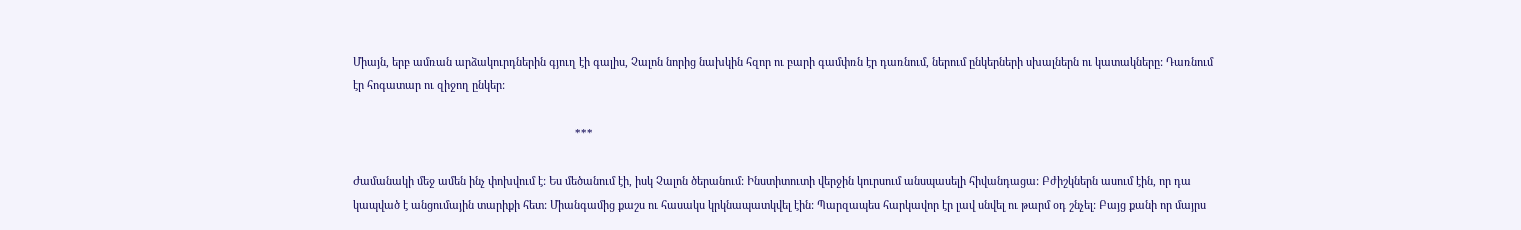Միայն, երբ ամռան արձակուրդներին գյուղ էի գալիս, Չալոն նորից նախկին հզոր ու բարի գամփռն էր դառնում, ներում ընկերների սխալներն ու կատակները: Դառնում էր հոգատար ու զիջող ընկեր:

                                                                          ***

Ժամանակի մեջ ամեն ինչ փոխվում է: Ես մեծանում էի, իսկ Չալոն ծերանում: Ինստիտուտի վերջին կուրսում անսպասելի հիվանդացա: Բժիշկներն ասում էին, որ դա կապված է անցումային տարիքի հետ: Միանգամից քաշս ու հասակս կրկնապատկվել էին: Պարզապես հարկավոր էր լավ սնվել ու թարմ օդ շնչել: Բայց քանի որ մայրս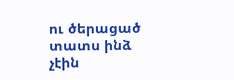ու ծերացած տատս ինձ չէին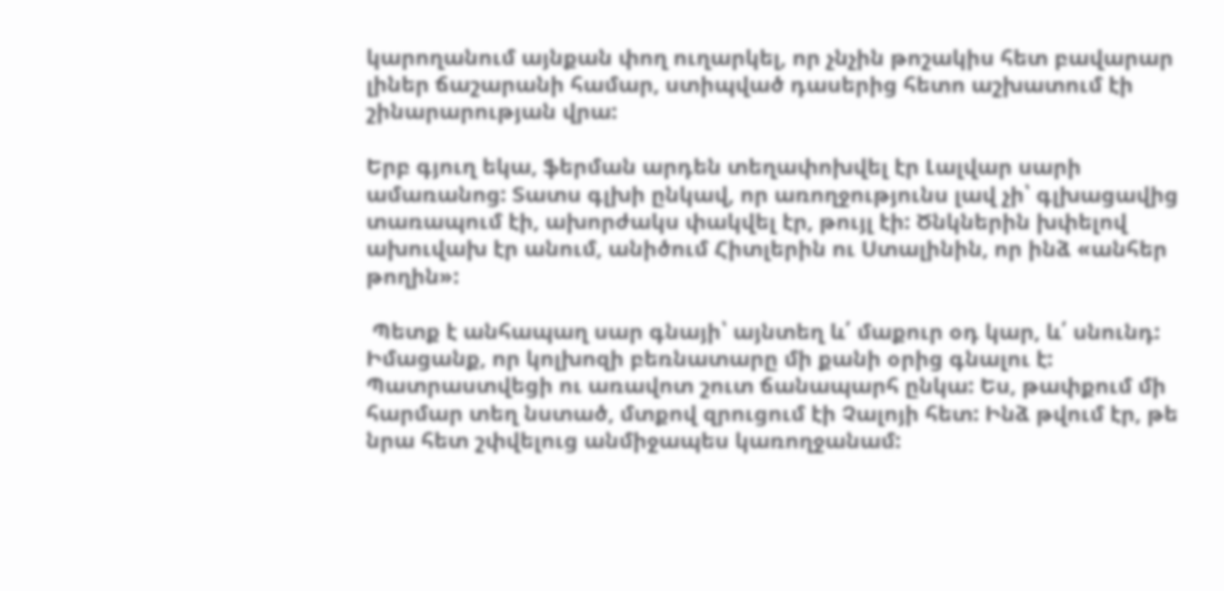կարողանում այնքան փող ուղարկել, որ չնչին թոշակիս հետ բավարար լիներ ճաշարանի համար, ստիպված դասերից հետո աշխատում էի շինարարության վրա:

Երբ գյուղ եկա, ֆերման արդեն տեղափոխվել էր Լալվար սարի ամառանոց: Տատս գլխի ընկավ, որ առողջությունս լավ չի՝ գլխացավից տառապում էի, ախորժակս փակվել էր, թույլ էի: Ծնկներին խփելով ախուվախ էր անում, անիծում Հիտլերին ու Ստալինին, որ ինձ «անհեր թողին»:

 Պետք է անհապաղ սար գնայի՝ այնտեղ և՛ մաքուր օդ կար, և՛ սնունդ: Իմացանք, որ կոլխոզի բեռնատարը մի քանի օրից գնալու է: Պատրաստվեցի ու առավոտ շուտ ճանապարհ ընկա: Ես, թափքում մի հարմար տեղ նստած, մտքով զրուցում էի Չալոյի հետ: Ինձ թվում էր, թե նրա հետ շփվելուց անմիջապես կառողջանամ: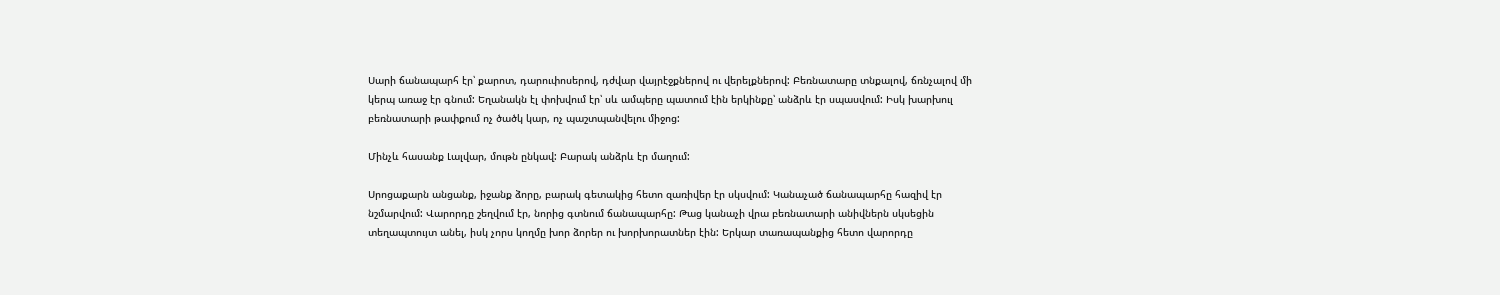Սարի ճանապարհ էր՝ քարոտ, դարուփոսերով, դժվար վայրէջքներով ու վերելքներով: Բեռնատարը տնքալով, ճռնչալով մի կերպ առաջ էր գնում: Եղանակն էլ փոխվում էր՝ սև ամպերը պատում էին երկինքը՝ անձրև էր սպասվում: Իսկ խարխուլ բեռնատարի թափքում ոչ ծածկ կար, ոչ պաշտպանվելու միջոց:

Մինչև հասանք Լալվար, մութն ընկավ: Բարակ անձրև էր մաղում:

Սրոցաքարն անցանք, իջանք ձորը, բարակ գետակից հետո զառիվեր էր սկսվում: Կանաչած ճանապարհը հազիվ էր նշմարվում: Վարորդը շեղվում էր, նորից գտնում ճանապարհը: Թաց կանաչի վրա բեռնատարի անիվներն սկսեցին տեղապտույտ անել, իսկ չորս կողմը խոր ձորեր ու խորխորատներ էին: Երկար տառապանքից հետո վարորդը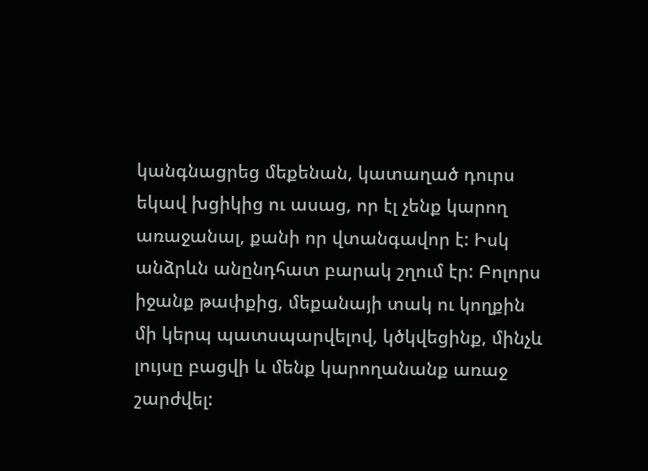կանգնացրեց մեքենան, կատաղած դուրս եկավ խցիկից ու ասաց, որ էլ չենք կարող առաջանալ, քանի որ վտանգավոր է: Իսկ անձրևն անընդհատ բարակ շղում էր: Բոլորս իջանք թափքից, մեքանայի տակ ու կողքին մի կերպ պատսպարվելով, կծկվեցինք, մինչև լույսը բացվի և մենք կարողանանք առաջ շարժվել: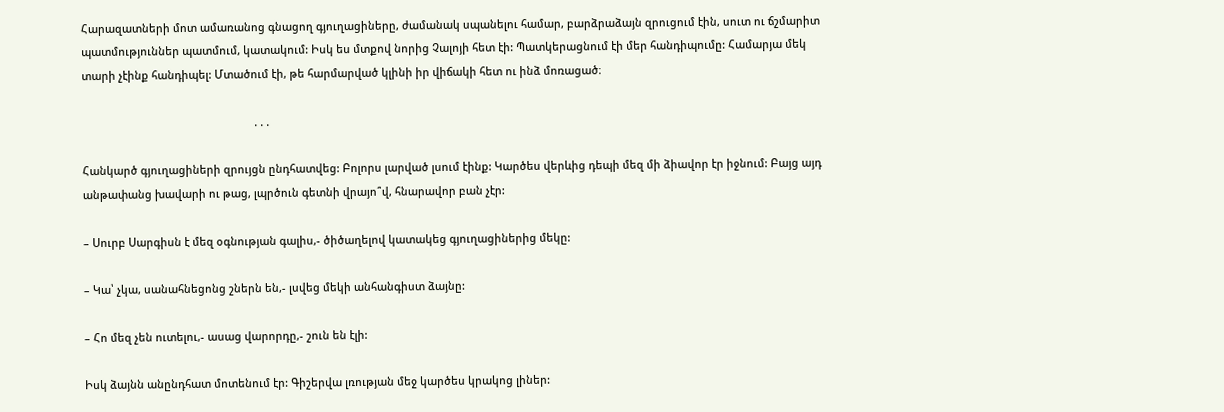Հարազատների մոտ ամառանոց գնացող գյուղացիները, ժամանակ սպանելու համար, բարձրաձայն զրուցում էին, սուտ ու ճշմարիտ պատմություններ պատմում, կատակում: Իսկ ես մտքով նորից Չալոյի հետ էի: Պատկերացնում էի մեր հանդիպումը: Համարյա մեկ տարի չէինք հանդիպել: Մտածում էի, թե հարմարված կլինի իր վիճակի հետ ու ինձ մոռացած։

                                                         ․․․

Հանկարծ գյուղացիների զրույցն ընդհատվեց: Բոլորս լարված լսում էինք: Կարծես վերևից դեպի մեզ մի ձիավոր էր իջնում: Բայց այդ անթափանց խավարի ու թաց, լպրծուն գետնի վրայո՞վ, հնարավոր բան չէր:

– Սուրբ Սարգիսն է մեզ օգնության գալիս,- ծիծաղելով կատակեց գյուղացիներից մեկը:

– Կա՝ չկա, սանահնեցոնց շներն են,- լսվեց մեկի անհանգիստ ձայնը:

– Հո մեզ չեն ուտելու,- ասաց վարորդը,- շուն են էլի:

Իսկ ձայնն անընդհատ մոտենում էր: Գիշերվա լռության մեջ կարծես կրակոց լիներ: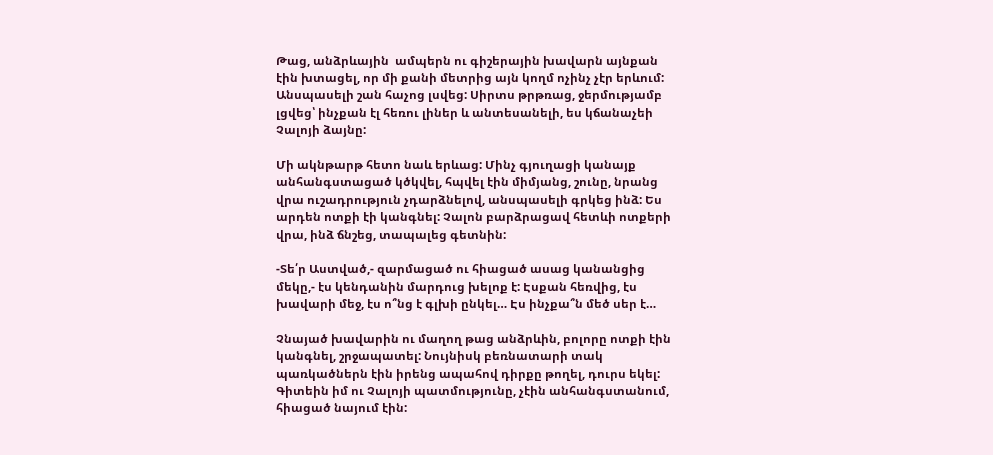Թաց, անձրևային  ամպերն ու գիշերային խավարն այնքան էին խտացել, որ մի քանի մետրից այն կողմ ոչինչ չէր երևում: Անսպասելի շան հաչոց լսվեց: Սիրտս թրթռաց, ջերմությամբ լցվեց՝ ինչքան էլ հեռու լիներ և անտեսանելի, ես կճանաչեի Չալոյի ձայնը:

Մի ակնթարթ հետո նաև երևաց: Մինչ գյուղացի կանայք անհանգստացած կծկվել, հպվել էին միմյանց, շունը, նրանց վրա ուշադրություն չդարձնելով, անսպասելի գրկեց ինձ: Ես արդեն ոտքի էի կանգնել: Չալոն բարձրացավ հետևի ոտքերի վրա, ինձ ճնշեց, տապալեց գետնին:

-Տե՛ր Աստված,- զարմացած ու հիացած ասաց կանանցից մեկը,- էս կենդանին մարդուց խելոք է: Էսքան հեռվից, էս խավարի մեջ, էս ո՞նց է գլխի ընկել… Էս ինչքա՞ն մեծ սեր է…

Չնայած խավարին ու մաղող թաց անձրևին, բոլորը ոտքի էին կանգնել, շրջապատել: Նույնիսկ բեռնատարի տակ պառկածներն էին իրենց ապահով դիրքը թողել, դուրս եկել: Գիտեին իմ ու Չալոյի պատմությունը, չէին անհանգստանում, հիացած նայում էին: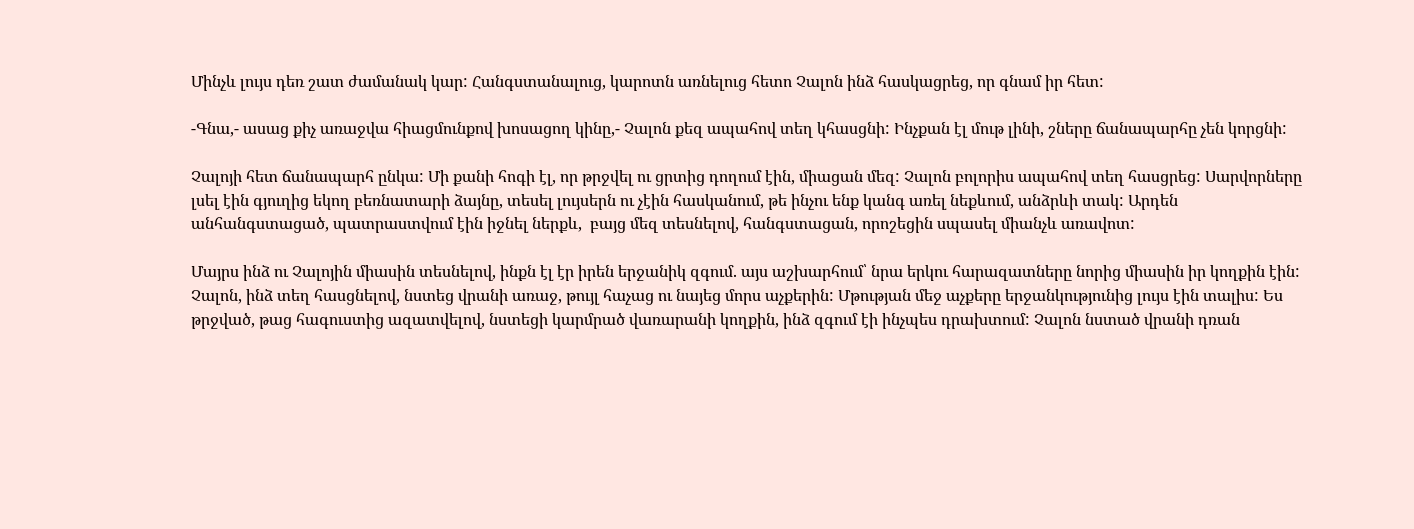Մինչև լույս դեռ շատ ժամանակ կար: Հանգստանալուց, կարոտն առնելուց հետո Չալոն ինձ հասկացրեց, որ գնամ իր հետ:

-Գնա,- ասաց քիչ առաջվա հիացմունքով խոսացող կինը,- Չալոն քեզ ապահով տեղ կհասցնի: Ինչքան էլ մութ լինի, շները ճանապարհը չեն կորցնի:

Չալոյի հետ ճանապարհ ընկա: Մի քանի հոգի էլ, որ թրջվել ու ցրտից դողում էին, միացան մեզ: Չալոն բոլորիս ապահով տեղ հասցրեց: Սարվորները լսել էին գյուղից եկող բեռնատարի ձայնը, տեսել լույսերն ու չէին հասկանում, թե ինչու ենք կանգ առել նեքևում, անձրևի տակ: Արդեն անհանգստացած, պատրաստվում էին իջնել ներքև,  բայց մեզ տեսնելով, հանգստացան, որոշեցին սպասել միանչև առավոտ:

Մայրս ինձ ու Չալոյին միասին տեսնելով, ինքն էլ էր իրեն երջանիկ զգում. այս աշխարհում՝ նրա երկու հարազատները նորից միասին իր կողքին էին: Չալոն, ինձ տեղ հասցնելով, նստեց վրանի առաջ, թույլ հաչաց ու նայեց մորս աչքերին: Մթության մեջ աչքերը երջանկությունից լույս էին տալիս: Ես թրջված, թաց հագուստից ազատվելով, նստեցի կարմրած վառարանի կողքին, ինձ զգում էի ինչպես դրախտում: Չալոն նստած վրանի դռան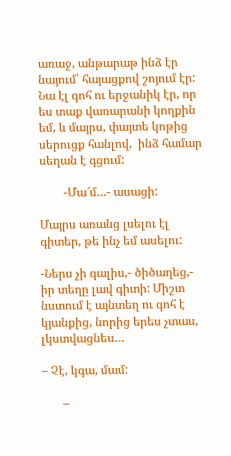առաջ, անթարաթ ինձ էր նայում՝ հայացքով շոյում էր: Նա էլ գոհ ու երջանիկ էր, որ ես տաք վառարանի կողքին եմ, և մայրս, փայտե կոթից սերուցք հանլով,  ինձ համար սեղան է գցում:

        -Մա՜մ…- ասացի:

Մայրս առանց լսելու էլ գիտեր, թե ինչ եմ ասելու:

-Ներս չի գալիս,- ծիծաղեց,- իր տեղը լավ գիտի: Միշտ նստում է այնտեղ ու գոհ է կյանքից, նորից երես չտաս, լկստվացնես…

– Չէ, կգա, մամ:

       –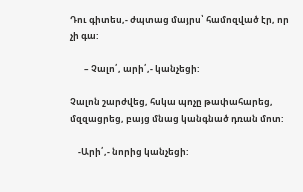Դու գիտես,- ժպտաց մայրս՝ համոզված էր, որ չի գա:

       – Չալո՛, արի՛,- կանչեցի:

Չալոն շարժվեց, հսկա պոչը թափահարեց, մզզացրեց, բայց մնաց կանգնած դռան մոտ:

    -Արի՛,- նորից կանչեցի: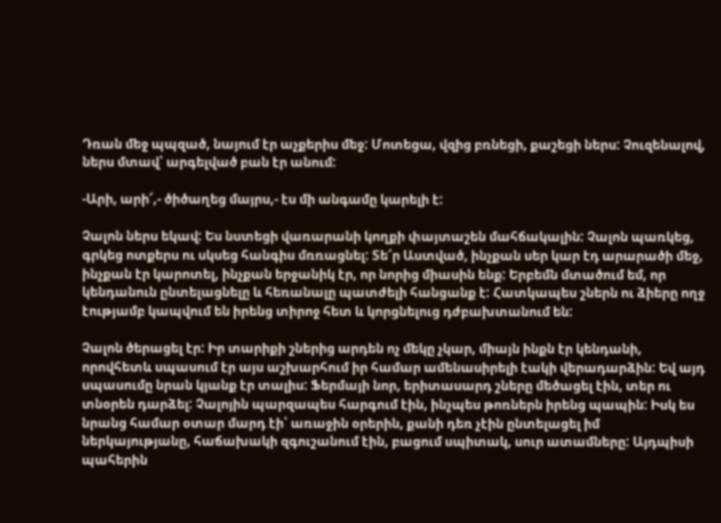Դռան մեջ պպզած, նայում էր աչքերիս մեջ: Մոտեցա, վզից բռնեցի, քաշեցի ներս: Չուզենալով, ներս մտավ՝ արգելված բան էր անում:

-Արի, արի՜,- ծիծաղեց մայրս,- էս մի անգամը կարելի է:

Չալոն ներս եկավ: Ես նստեցի վառարանի կողքի փայտաշեն մահճակալին: Չալոն պառկեց, գրկեց ոտքերս ու սկսեց հանգիս մռռացնել: Տե՜ր Աստված, ինչքան սեր կար էդ արարածի մեջ, ինչքան էր կարոտել, ինչքան երջանիկ էր, որ նորից միասին ենք: Երբեմն մտածում եմ, որ կենդանուն ընտելացնելը և հեռանալը պատժելի հանցանք է: Հատկապես շներն ու ձիերը ողջ էությամբ կապվում են իրենց տիրոջ հետ և կորցնելուց դժբախտանում են:

Չալոն ծերացել էր: Իր տարիքի շներից արդեն ոչ մեկը չկար, միայն ինքն էր կենդանի, որովհետև սպասում էր այս աշխարհում իր համար ամենասիրելի էակի վերադարձին: Եվ այդ սպասումը նրան կյանք էր տալիս: Ֆերմայի նոր, երիտասարդ շները մեծացել էին, տեր ու տնօրեն դարձել: Չալոյին պարզապես հարգում էին, ինչպես թոռներն իրենց պապին: Իսկ ես նրանց համար օտար մարդ էի՝ առաջին օրերին, քանի դեռ չէին ընտելացել իմ ներկայությանը, հաճախակի զգուշանում էին, բացում սպիտակ, սուր ատամները: Այդպիսի պահերին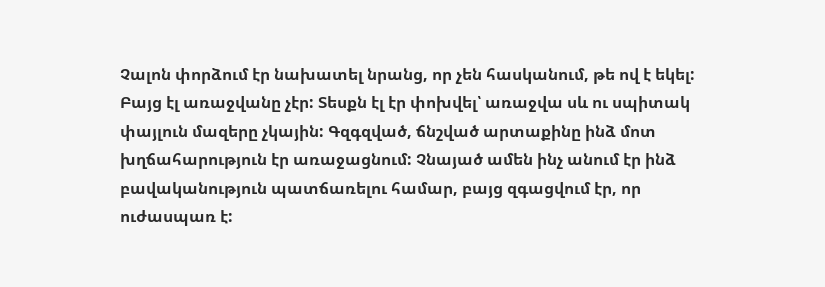Չալոն փորձում էր նախատել նրանց, որ չեն հասկանում, թե ով է եկել: Բայց էլ առաջվանը չէր: Տեսքն էլ էր փոխվել՝ առաջվա սև ու սպիտակ փայլուն մազերը չկային: Գզգզված, ճնշված արտաքինը ինձ մոտ խղճահարություն էր առաջացնում: Չնայած ամեն ինչ անում էր ինձ բավականություն պատճառելու համար, բայց զգացվում էր, որ ուժասպառ է: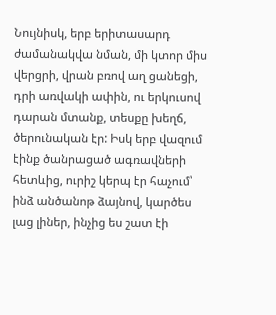Նույնիսկ, երբ երիտասարդ ժամանակվա նման, մի կտոր միս վերցրի, վրան բռով աղ ցանեցի, դրի առվակի ափին, ու երկուսով դարան մտանք, տեսքը խեղճ, ծերունական էր: Իսկ երբ վազում էինք ծանրացած ագռավների հետևից, ուրիշ կերպ էր հաչում՝ ինձ անծանոթ ձայնով, կարծես լաց լիներ, ինչից ես շատ էի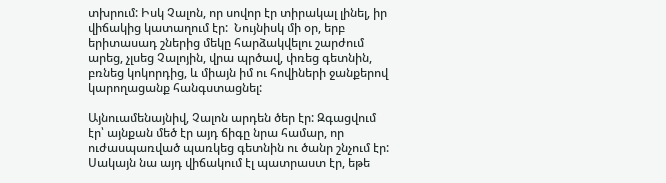տխրում: Իսկ Չալոն, որ սովոր էր տիրակալ լինել, իր վիճակից կատաղում էր:  Նույնիսկ մի օր, երբ երիտասադ շներից մեկը հարձակվելու շարժում արեց, չլսեց Չալոյին, վրա պրծավ, փռեց գետնին, բռնեց կոկորդից, և միայն իմ ու հովիների ջանքերով կարողացանք հանգստացնել:

Այնուամենայնիվ, Չալոն արդեն ծեր էր: Զգացվում էր՝ այնքան մեծ էր այդ ճիգը նրա համար, որ ուժասպառված պառկեց գետնին ու ծանր շնչում էր: Սակայն նա այդ վիճակում էլ պատրաստ էր, եթե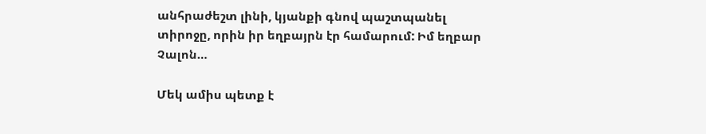անհրաժեշտ լինի, կյանքի գնով պաշտպանել տիրոջը, որին իր եղբայրն էր համարում: Իմ եղբար Չալոն…

Մեկ ամիս պետք է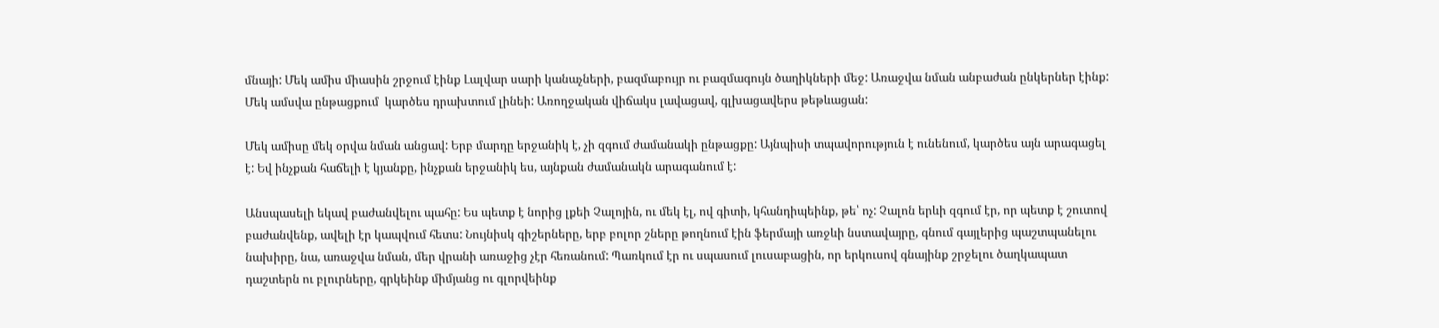մնայի: Մեկ ամիս միասին շրջում էինք Լալվար սարի կանաչների, բազմաբույր ու բազմագույն ծաղիկների մեջ: Առաջվա նման անբաժան ընկերներ էինք: Մեկ ամսվա ընթացքում  կարծես դրախտում լինեի: Առողջական վիճակս լավացավ, գլխացավերս թեթևացան:

Մեկ ամիսը մեկ օրվա նման անցավ: Երբ մարդը երջանիկ է, չի զգում ժամանակի ընթացքը: Այնպիսի տպավորություն է ունենում, կարծես այն արագացել է: Եվ ինչքան հաճելի է կյանքը, ինչքան երջանիկ ես, այնքան ժամանակն արագանում է:

Անսպասելի եկավ բաժանվելու պահը: Ես պետք է նորից լքեի Չալոյին, ու մեկ էլ, ով գիտի, կհանդիպեինք, թե՝ ոչ: Չալոն երևի զգում էր, որ պետք է շուտով բաժանվենք, ավելի էր կապվում հետս: Նույնիսկ գիշերները, երբ բոլոր շները թողնում էին ֆերմայի առջևի նստավայրը, գնում գայլերից պաշտպանելու նախիրը, նա, առաջվա նման, մեր վրանի առաջից չէր հեռանում: Պառկում էր ու սպասում լուսաբացին, որ երկուսով գնայինք շրջելու ծաղկապատ դաշտերն ու բլուրները, գրկեինք միմյանց ու գլորվեինք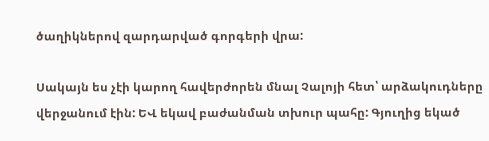ծաղիկներով զարդարված գորգերի վրա:

Սակայն ես չէի կարող հավերժորեն մնալ Չալոյի հետ՝ արձակուդները վերջանում էին: ԵՎ եկավ բաժանման տխուր պահը: Գյուղից եկած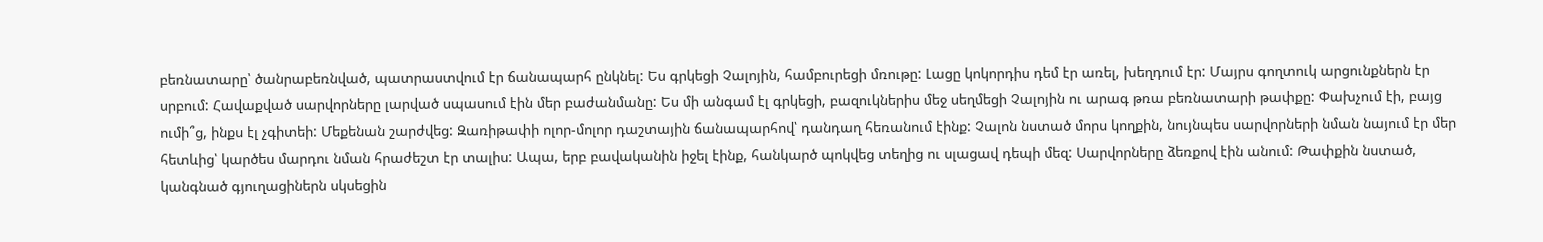բեռնատարը՝ ծանրաբեռնված, պատրաստվում էր ճանապարհ ընկնել: Ես գրկեցի Չալոյին, համբուրեցի մռութը: Լացը կոկորդիս դեմ էր առել, խեղդում էր: Մայրս գողտուկ արցունքներն էր սրբում: Հավաքված սարվորները լարված սպասում էին մեր բաժանմանը: Ես մի անգամ էլ գրկեցի, բազուկներիս մեջ սեղմեցի Չալոյին ու արագ թռա բեռնատարի թափքը: Փախչում էի, բայց ումի՞ց, ինքս էլ չգիտեի: Մեքենան շարժվեց: Զառիթափի ոլոր-մոլոր դաշտային ճանապարհով՝ դանդաղ հեռանում էինք: Չալոն նստած մորս կողքին, նույնպես սարվորների նման նայում էր մեր հետևից՝ կարծես մարդու նման հրաժեշտ էր տալիս: Ապա, երբ բավականին իջել էինք, հանկարծ պոկվեց տեղից ու սլացավ դեպի մեզ: Սարվորները ձեռքով էին անում: Թափքին նստած, կանգնած գյուղացիներն սկսեցին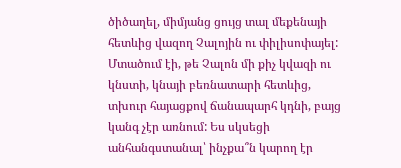ծիծաղել, միմյանց ցույց տալ մեքենայի հետևից վազող Չալոյին ու փիլիսոփայել: Մտածում էի, թե Չալոն մի քիչ կվազի ու կնստի, կնայի բեռնատարի հետևից, տխուր հայացքով ճանապարհ կդնի, բայց կանգ չէր առնում: Ես սկսեցի անհանգստանալ՝ ինչքա՞ն կարող էր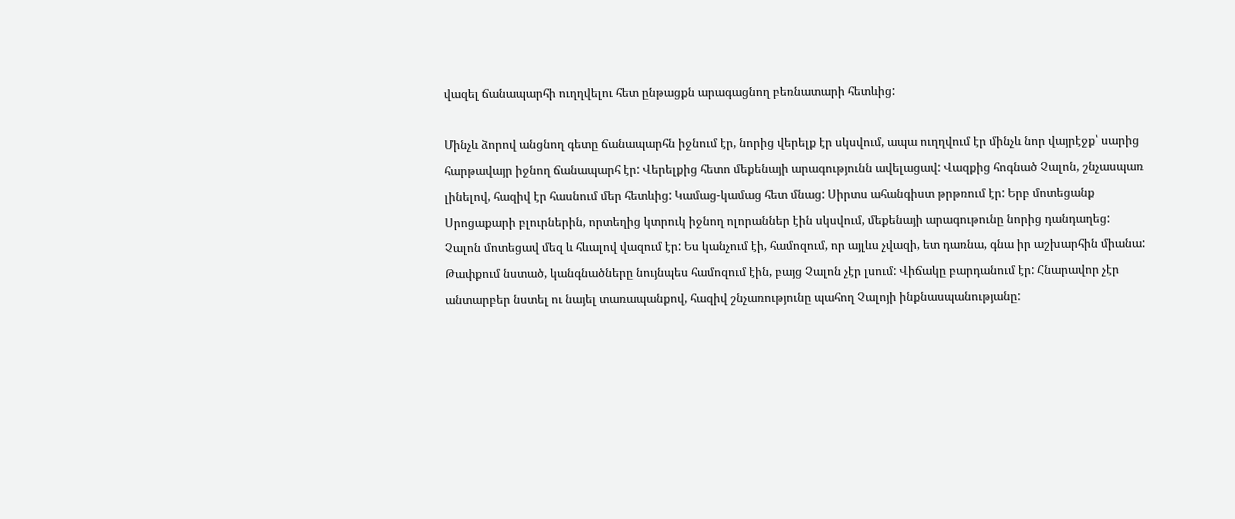վազել ճանապարհի ուղղվելու հետ ընթացքն արագացնող բեռնատարի հետևից:

Մինչև ձորով անցնող գետը ճանապարհն իջնում էր, նորից վերելք էր սկսվում, ապա ուղղվում էր մինչև նոր վայրէջք՝ սարից հարթավայր իջնող ճանապարհ էր: Վերելքից հետո մեքենայի արագությունն ավելացավ: Վազքից հոգնած Չալոն, շնչասպառ լինելով, հազիվ էր հասնում մեր հետևից: Կամաց-կամաց հետ մնաց: Սիրտս ահանգիստ թրթռում էր: Երբ մոտեցանք Սրոցաքարի բլուրներին, որտեղից կտրուկ իջնող ոլորաններ էին սկսվում, մեքենայի արագութունը նորից դանդաղեց: Չալոն մոտեցավ մեզ և հևալով վազում էր: Ես կանչում էի, համոզում, որ այլևս չվազի, ետ դառնա, գնա իր աշխարհին միանա: Թափքում նստած, կանգնածները նույնպես համոզում էին, բայց Չալոն չէր լսում: Վիճակը բարդանում էր: Հնարավոր չէր անտարբեր նստել ու նայել տառապանքով, հազիվ շնչառությունը պահող Չալոյի ինքնասպանությանը: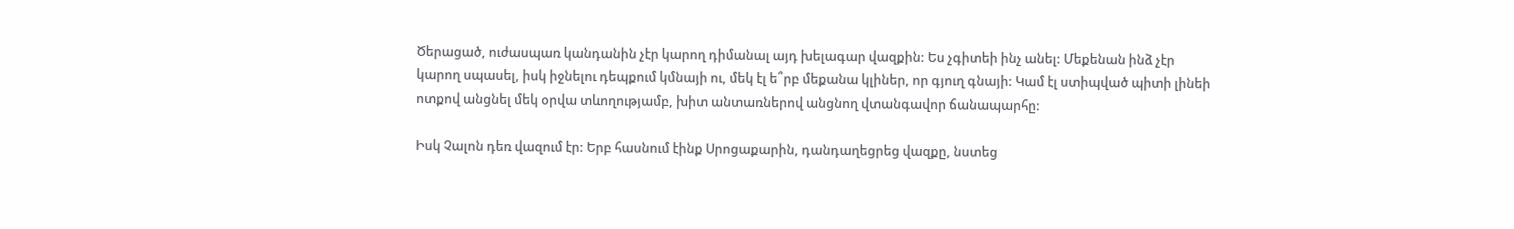Ծերացած, ուժասպառ կանդանին չէր կարող դիմանալ այդ խելագար վազքին: Ես չգիտեի ինչ անել: Մեքենան ինձ չէր կարող սպասել, իսկ իջնելու դեպքում կմնայի ու, մեկ էլ ե՞րբ մեքանա կլիներ, որ գյուղ գնայի: Կամ էլ ստիպված պիտի լինեի ոտքով անցնել մեկ օրվա տևողությամբ, խիտ անտառներով անցնող վտանգավոր ճանապարհը:

Իսկ Չալոն դեռ վազում էր: Երբ հասնում էինք Սրոցաքարին, դանդաղեցրեց վազքը, նստեց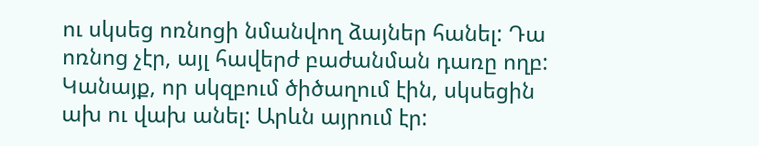ու սկսեց ոռնոցի նմանվող ձայներ հանել: Դա ոռնոց չէր, այլ հավերժ բաժանման դառը ողբ: Կանայք, որ սկզբում ծիծաղում էին, սկսեցին ախ ու վախ անել: Արևն այրում էր: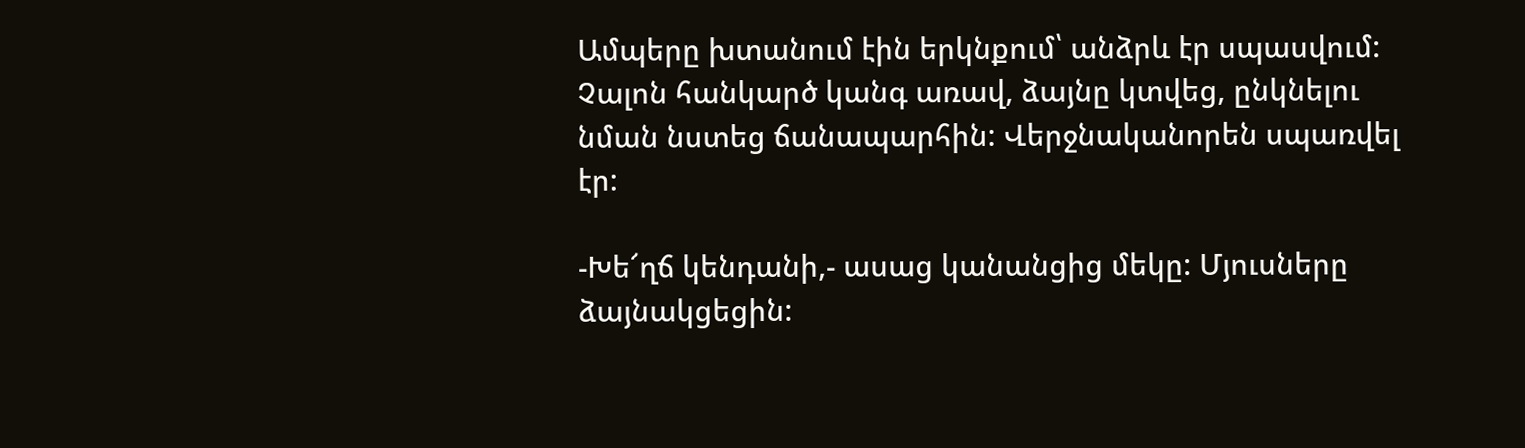Ամպերը խտանում էին երկնքում՝ անձրև էր սպասվում: Չալոն հանկարծ կանգ առավ, ձայնը կտվեց, ընկնելու նման նստեց ճանապարհին: Վերջնականորեն սպառվել էր:

-Խե՜ղճ կենդանի,- ասաց կանանցից մեկը: Մյուսները ձայնակցեցին: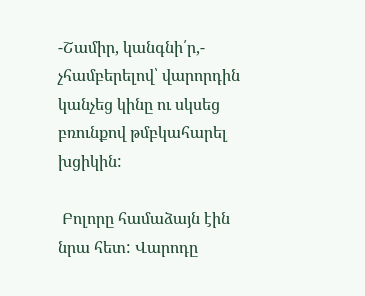-Շամիր, կանգնի՛ր,- չհամբերելով՝ վարորդին կանչեց կինը ու սկսեց բռունքով թմբկահարել խցիկին:

 Բոլորը համաձայն էին նրա հետ: Վարոդը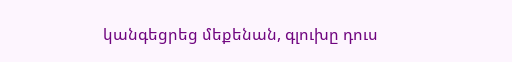կանգեցրեց մեքենան, գլուխը դուս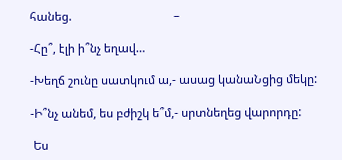հանեց.                                  –

-Հը՞, էլի ի՞նչ եղավ…

-Խեղճ շունը սատկում ա,- ասաց կանաՆցից մեկը:

-Ի՞նչ անեմ, ես բժիշկ ե՞մ,- սրտնեղեց վարորդը:

 Ես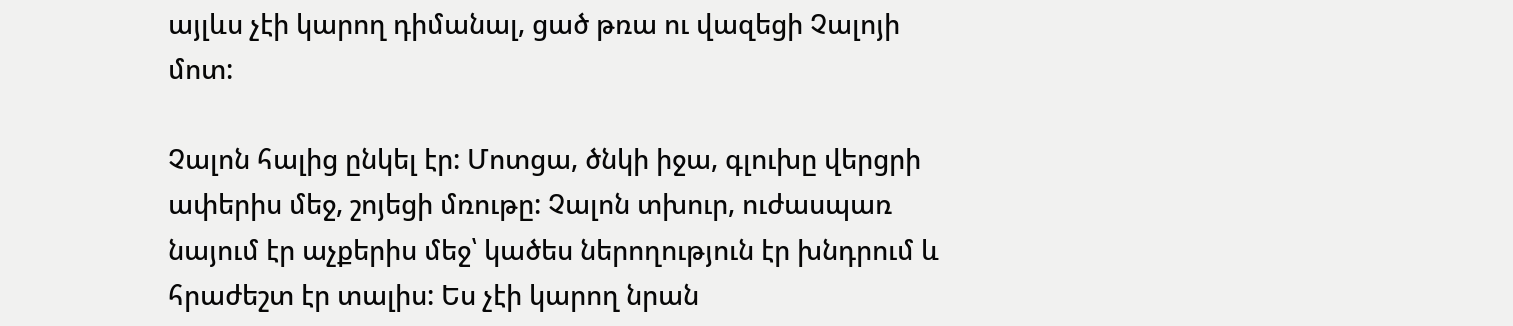այլևս չէի կարող դիմանալ, ցած թռա ու վազեցի Չալոյի մոտ:

Չալոն հալից ընկել էր: Մոտցա, ծնկի իջա, գլուխը վերցրի ափերիս մեջ, շոյեցի մռութը: Չալոն տխուր, ուժասպառ նայում էր աչքերիս մեջ՝ կածես ներողություն էր խնդրում և հրաժեշտ էր տալիս: Ես չէի կարող նրան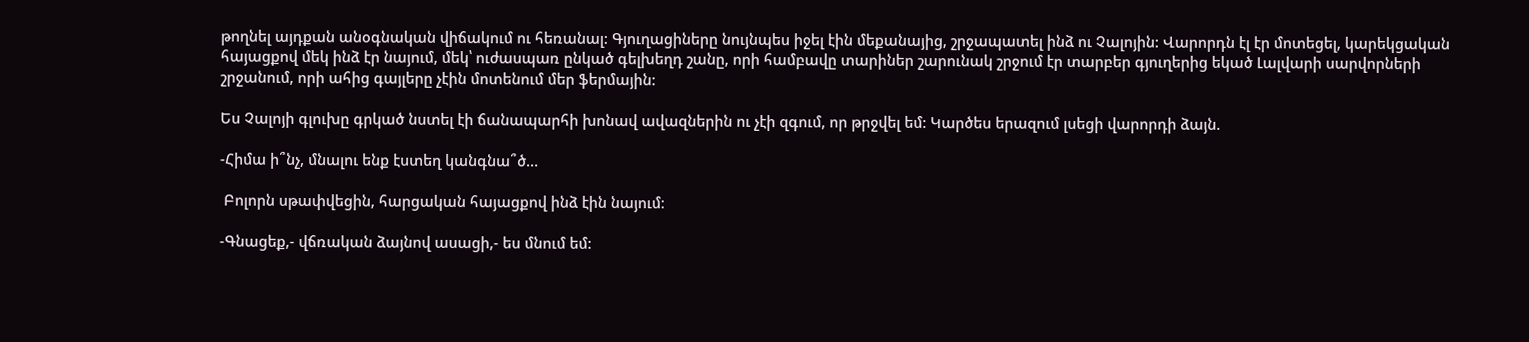թողնել այդքան անօգնական վիճակում ու հեռանալ: Գյուղացիները նույնպես իջել էին մեքանայից, շրջապատել ինձ ու Չալոյին: Վարորդն էլ էր մոտեցել, կարեկցական հայացքով մեկ ինձ էր նայում, մեկ՝ ուժասպառ ընկած գելխեղդ շանը, որի համբավը տարիներ շարունակ շրջում էր տարբեր գյուղերից եկած Լալվարի սարվորների շրջանում, որի ահից գայլերը չէին մոտենում մեր ֆերմային:

Ես Չալոյի գլուխը գրկած նստել էի ճանապարհի խոնավ ավազներին ու չէի զգում, որ թրջվել եմ: Կարծես երազում լսեցի վարորդի ձայն.

-Հիմա ի՞նչ, մնալու ենք էստեղ կանգնա՞ծ…

 Բոլորն սթափվեցին, հարցական հայացքով ինձ էին նայում։

-Գնացեք,- վճռական ձայնով ասացի,- ես մնում եմ: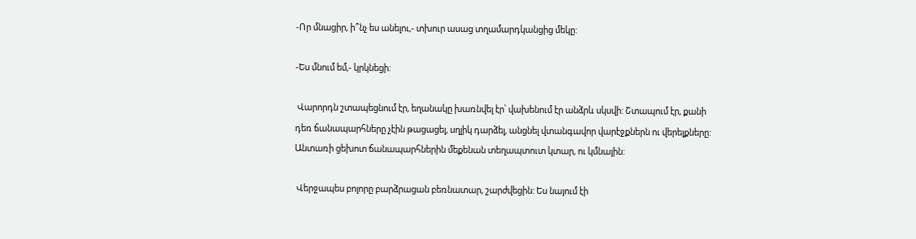-Որ մնացիր, ի՞նչ ես անելու,- տխուր ասաց տղամարդկանցից մեկը:

-Ես մնում եմ,- կրկնեցի:

 Վարորդն շտապեցնում էր, եղանակը խառնվել էր՝ վախենում էր անձրև սկսվի: Շտապում էր, քանի դեռ ճանապարհները չէին թացացել, սղլիկ դարձել, անցնել վտանգավոր վարէջքներն ու վերելքները: Անտառի ցեխոտ ճանապարհներին մեքենան տեղապտուտ կտար, ու կմնային:

 Վերջապես բոլորը բարձրացան բեռնատար, շարժվեցին: Ես նայում էի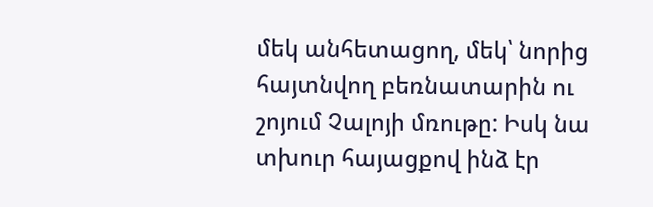մեկ անհետացող, մեկ՝ նորից հայտնվող բեռնատարին ու շոյում Չալոյի մռութը: Իսկ նա տխուր հայացքով ինձ էր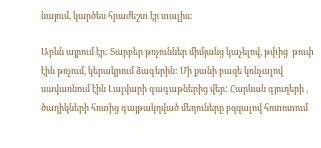նայում, կարծես հրաժեշտ էր տալիս:

Արևն այրում էր: Տարբեր թռչուններ միմյանց կաչելով, թփից  թուփ էին թռչում, կերակրում ձագերին: Մի քանի բազե կռնչալով սավառնում էին Լալվարի գագաթներից վեր: Հարևան գյուղերի , ծաղիկների հոտից գայթակղված մեղուները բզզալով հոտոտում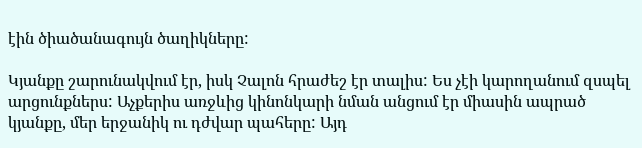էին ծիածանագույն ծաղիկները:

Կյանքը շարունակվում էր, իսկ Չալոն հրաժեշ էր տալիս: Ես չէի կարողանում զսպել արցունքներս: Աչքերիս առջևից կինոնկարի նման անցում էր միասին ապրած կյանքը, մեր երջանիկ ու դժվար պահերը: Այդ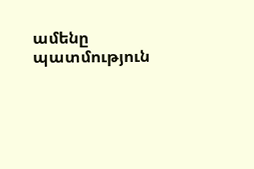ամենը պատմություն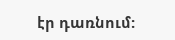էր դառնում: